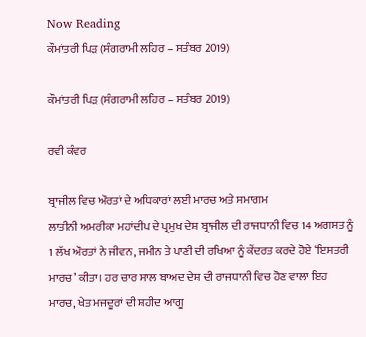Now Reading
ਕੌਮਾਂਤਰੀ ਪਿੜ (ਸੰਗਰਾਮੀ ਲਹਿਰ – ਸਤੰਬਰ 2019)

ਕੌਮਾਂਤਰੀ ਪਿੜ (ਸੰਗਰਾਮੀ ਲਹਿਰ – ਸਤੰਬਰ 2019)

ਰਵੀ ਕੰਵਰ

ਬ੍ਰਾਜੀਲ ਵਿਚ ਔਰਤਾਂ ਦੇ ਅਧਿਕਾਰਾਂ ਲਈ ਮਾਰਚ ਅਤੇ ਸਮਾਗਮ
ਲਾਤੀਨੀ ਅਮਰੀਕਾ ਮਹਾਂਦੀਪ ਦੇ ਪ੍ਰਮੁਖ ਦੇਸ਼ ਬ੍ਰਾਜੀਲ ਦੀ ਰਾਜਧਾਨੀ ਵਿਚ 14 ਅਗਸਤ ਨੂੰ 1 ਲੱਖ ਔਰਤਾਂ ਨੇ ਜੀਵਨ, ਜਮੀਨ ਤੇ ਪਾਣੀ ਦੀ ਰਖਿਆ ਨੂੰ ਕੇਂਦਰਤ ਕਰਦੇ ਹੋਏ ‘ਇਸਤਰੀ ਮਾਰਚ’ ਕੀਤਾ। ਹਰ ਚਾਰ ਸਾਲ ਬਾਅਦ ਦੇਸ਼ ਦੀ ਰਾਜਧਾਨੀ ਵਿਚ ਹੋਣ ਵਾਲਾ ਇਹ ਮਾਰਚ, ਖੇਤ ਮਜਦੂਰਾਂ ਦੀ ਸ਼ਹੀਦ ਆਗੂ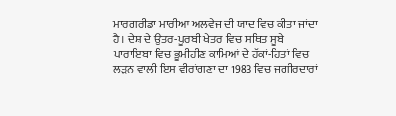ਮਾਰਗਰੀਡਾ ਮਾਰੀਆ ਅਲਵੇਜ ਦੀ ਯਾਦ ਵਿਚ ਕੀਤਾ ਜਾਂਦਾ ਹੈ। ਦੇਸ਼ ਦੇ ਉਤਰ-ਪੂਰਬੀ ਖੇਤਰ ਵਿਚ ਸਥਿਤ ਸੂਬੇ ਪਾਰਾਇਬਾ ਵਿਚ ਭੂਮੀਹੀਣ ਕਾਮਿਆਂ ਦੇ ਹੱਕਾਂ-ਹਿਤਾਂ ਵਿਚ ਲੜਨ ਵਾਲੀ ਇਸ ਵੀਰਾਂਗਣਾ ਦਾ 1983 ਵਿਚ ਜਗੀਰਦਾਰਾਂ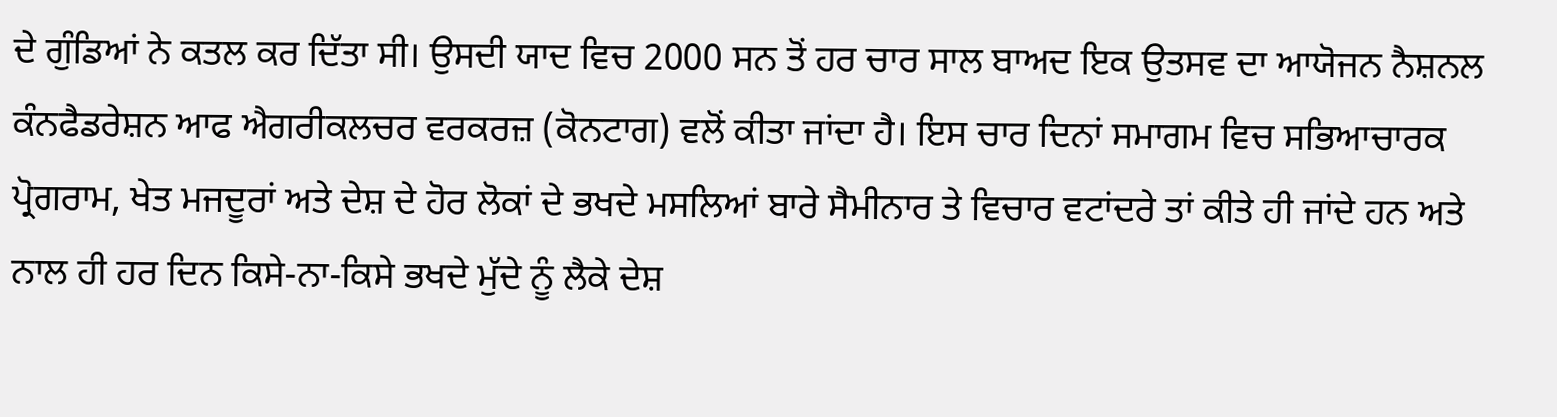ਦੇ ਗੁੰਡਿਆਂ ਨੇ ਕਤਲ ਕਰ ਦਿੱਤਾ ਸੀ। ਉਸਦੀ ਯਾਦ ਵਿਚ 2000 ਸਨ ਤੋਂ ਹਰ ਚਾਰ ਸਾਲ ਬਾਅਦ ਇਕ ਉਤਸਵ ਦਾ ਆਯੋਜਨ ਨੈਸ਼ਨਲ ਕੰਨਫੈਡਰੇਸ਼ਨ ਆਫ ਐਗਰੀਕਲਚਰ ਵਰਕਰਜ਼ (ਕੋਨਟਾਗ) ਵਲੋਂ ਕੀਤਾ ਜਾਂਦਾ ਹੈ। ਇਸ ਚਾਰ ਦਿਨਾਂ ਸਮਾਗਮ ਵਿਚ ਸਭਿਆਚਾਰਕ ਪ੍ਰੋਗਰਾਮ, ਖੇਤ ਮਜਦੂਰਾਂ ਅਤੇ ਦੇਸ਼ ਦੇ ਹੋਰ ਲੋਕਾਂ ਦੇ ਭਖਦੇ ਮਸਲਿਆਂ ਬਾਰੇ ਸੈਮੀਨਾਰ ਤੇ ਵਿਚਾਰ ਵਟਾਂਦਰੇ ਤਾਂ ਕੀਤੇ ਹੀ ਜਾਂਦੇ ਹਨ ਅਤੇ ਨਾਲ ਹੀ ਹਰ ਦਿਨ ਕਿਸੇ-ਨਾ-ਕਿਸੇ ਭਖਦੇ ਮੁੱਦੇ ਨੂੰ ਲੈਕੇ ਦੇਸ਼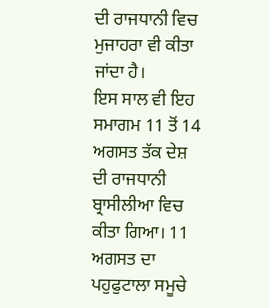ਦੀ ਰਾਜਧਾਨੀ ਵਿਚ ਮੁਜਾਹਰਾ ਵੀ ਕੀਤਾ ਜਾਂਦਾ ਹੈ।
ਇਸ ਸਾਲ ਵੀ ਇਹ ਸਮਾਗਮ 11 ਤੋਂ 14 ਅਗਸਤ ਤੱਕ ਦੇਸ਼ ਦੀ ਰਾਜਧਾਨੀ ਬ੍ਰਾਸੀਲੀਆ ਵਿਚ ਕੀਤਾ ਗਿਆ। 11 ਅਗਸਤ ਦਾ ਪਹੁਫੁਟਾਲਾ ਸਮੂਚੇ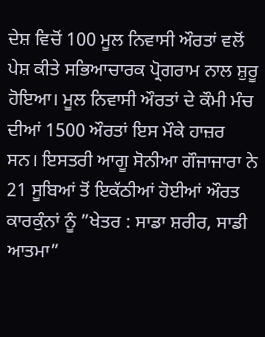ਦੇਸ਼ ਵਿਚੋਂ 100 ਮੂਲ ਨਿਵਾਸੀ ਔਰਤਾਂ ਵਲੋਂ ਪੇਸ਼ ਕੀਤੇ ਸਭਿਆਚਾਰਕ ਪ੍ਰੋਗਰਾਮ ਨਾਲ ਸ਼ੁਰੂ ਹੋਇਆ। ਮੂਲ ਨਿਵਾਸੀ ਔਰਤਾਂ ਦੇ ਕੌਮੀ ਮੰਚ ਦੀਆਂ 1500 ਔਰਤਾਂ ਇਸ ਮੌਕੇ ਹਾਜ਼ਰ ਸਨ। ਇਸਤਰੀ ਆਗੂ ਸੋਨੀਆ ਗੌਜਾਜਾਰਾ ਨੇ 21 ਸੂਬਿਆਂ ਤੋਂ ਇਕੱਠੀਆਂ ਹੋਈਆਂ ਔਰਤ ਕਾਰਕੁੰਨਾਂ ਨੂੰ ”ਖੇਤਰ : ਸਾਡਾ ਸ਼ਰੀਰ, ਸਾਡੀ ਆਤਮਾ”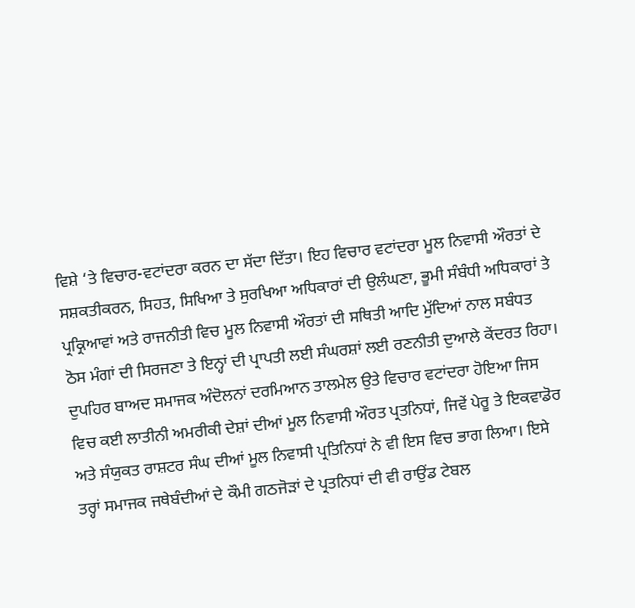ਵਿਸ਼ੇ ‘ਤੇ ਵਿਚਾਰ-ਵਟਾਂਦਰਾ ਕਰਨ ਦਾ ਸੱਦਾ ਦਿੱਤਾ। ਇਹ ਵਿਚਾਰ ਵਟਾਂਦਰਾ ਮੂਲ ਨਿਵਾਸੀ ਔਰਤਾਂ ਦੇ ਸਸ਼ਕਤੀਕਰਨ, ਸਿਹਤ, ਸਿਖਿਆ ਤੇ ਸੁਰਖਿਆ ਅਧਿਕਾਰਾਂ ਦੀ ਉਲੰਘਣਾ, ਭੂਮੀ ਸੰਬੰਧੀ ਅਧਿਕਾਰਾਂ ਤੇ ਪ੍ਰਕ੍ਰਿਆਵਾਂ ਅਤੇ ਰਾਜਨੀਤੀ ਵਿਚ ਮੂਲ ਨਿਵਾਸੀ ਔਰਤਾਂ ਦੀ ਸਥਿਤੀ ਆਦਿ ਮੁੱਦਿਆਂ ਨਾਲ ਸਬੰਧਤ ਠੋਸ ਮੰਗਾਂ ਦੀ ਸਿਰਜਣਾ ਤੇ ਇਨ੍ਹਾਂ ਦੀ ਪ੍ਰਾਪਤੀ ਲਈ ਸੰਘਰਸ਼ਾਂ ਲਈ ਰਣਨੀਤੀ ਦੁਆਲੇ ਕੇਂਦਰਤ ਰਿਹਾ। ਦੁਪਹਿਰ ਬਾਅਦ ਸਮਾਜਕ ਅੰਦੋਲਨਾਂ ਦਰਮਿਆਨ ਤਾਲਮੇਲ ਉਤੇ ਵਿਚਾਰ ਵਟਾਂਦਰਾ ਹੋਇਆ ਜਿਸ ਵਿਚ ਕਈ ਲਾਤੀਨੀ ਅਮਰੀਕੀ ਦੇਸ਼ਾਂ ਦੀਆਂ ਮੂਲ ਨਿਵਾਸੀ ਔਰਤ ਪ੍ਰਤਨਿਧਾਂ, ਜਿਵੇਂ ਪੇਰੂ ਤੇ ਇਕਵਾਡੋਰ ਅਤੇ ਸੰਯੁਕਤ ਰਾਸ਼ਟਰ ਸੰਘ ਦੀਆਂ ਮੂਲ ਨਿਵਾਸੀ ਪ੍ਰਤਿਨਿਧਾਂ ਨੇ ਵੀ ਇਸ ਵਿਚ ਭਾਗ ਲਿਆ। ਇਸੇ ਤਰ੍ਹਾਂ ਸਮਾਜਕ ਜਥੇਬੰਦੀਆਂ ਦੇ ਕੌਮੀ ਗਠਜੋੜਾਂ ਦੇ ਪ੍ਰਤਨਿਧਾਂ ਦੀ ਵੀ ਰਾਉਂਡ ਟੇਬਲ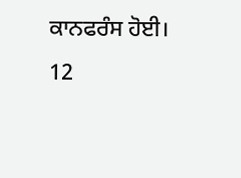ਕਾਨਫਰੰਸ ਹੋਈ।
12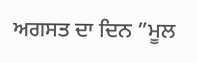ਅਗਸਤ ਦਾ ਦਿਨ ”ਮੂਲ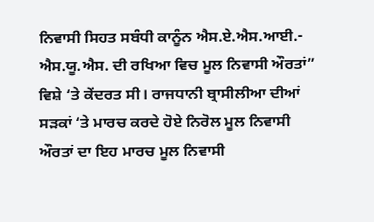ਨਿਵਾਸੀ ਸਿਹਤ ਸਬੰਧੀ ਕਾਨੂੰਨ ਐਸ.ਏ.ਐਸ.ਆਈ.- ਐਸ.ਯੂ.ਐਸ. ਦੀ ਰਖਿਆ ਵਿਚ ਮੂਲ ਨਿਵਾਸੀ ਔਰਤਾਂ” ਵਿਸ਼ੇ ‘ਤੇ ਕੇਂਦਰਤ ਸੀ। ਰਾਜਧਾਨੀ ਬ੍ਰਾਸੀਲੀਆ ਦੀਆਂ ਸੜਕਾਂ ‘ਤੇ ਮਾਰਚ ਕਰਦੇ ਹੋਏ ਨਿਰੋਲ ਮੂਲ ਨਿਵਾਸੀ ਔਰਤਾਂ ਦਾ ਇਹ ਮਾਰਚ ਮੂਲ ਨਿਵਾਸੀ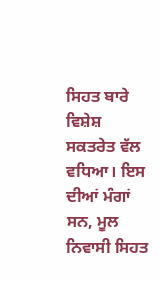ਸਿਹਤ ਬਾਰੇ ਵਿਸ਼ੇਸ਼ ਸਕਤਰੇਤ ਵੱਲ ਵਧਿਆ। ਇਸ ਦੀਆਂ ਮੰਗਾਂ ਸਨ, ਮੂਲ ਨਿਵਾਸੀ ਸਿਹਤ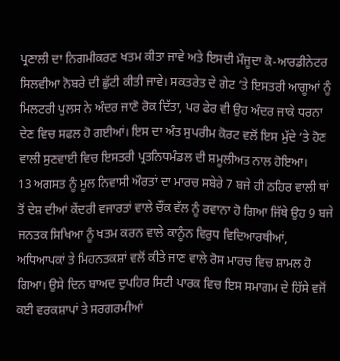ਪ੍ਰਣਾਲੀ ਦਾ ਨਿਗਮੀਕਰਣ ਖਤਮ ਕੀਤਾ ਜਾਵੇ ਅਤੇ ਇਸਦੀ ਮੌਜੂਦਾ ਕੋ-ਆਰਡੀਨੇਟਰ ਸਿਲਵੀਆ ਨੋਬਰੇ ਦੀ ਛੁੱਟੀ ਕੀਤੀ ਜਾਵੇ। ਸਕਤਰੇਤ ਦੇ ਗੇਟ ‘ਤੇ ਇਸਤਰੀ ਆਗੂਆਂ ਨੂੰ ਮਿਲਟਰੀ ਪੁਲਸ ਨੇ ਅੰਦਰ ਜਾਣੋ ਰੋਕ ਦਿੱਤਾ, ਪਰ ਫੇਰ ਵੀ ਉਹ ਅੰਦਰ ਜਾਕੇ ਧਰਨਾ ਦੇਣ ਵਿਚ ਸਫਲ ਹੋ ਗਈਆਂ। ਇਸ ਦਾ ਅੰਤ ਸੁਪਰੀਮ ਕੋਰਟ ਵਲੋਂ ਇਸ ਮੁੱਦੇ ‘ਤੇ ਹੋਣ ਵਾਲੀ ਸੁਣਵਾਈ ਵਿਚ ਇਸਤਰੀ ਪ੍ਰਤਨਿਧਮੰਡਲ ਦੀ ਸ਼ਮੂਲੀਅਤ ਨਾਲ ਹੋਇਆ।
13 ਅਗਸਤ ਨੂੰ ਮੂਲ ਨਿਵਾਸੀ ਔਰਤਾਂ ਦਾ ਮਾਰਚ ਸਬੇਰੇ 7 ਬਜੇ ਹੀ ਠਹਿਰ ਵਾਲੀ ਥਾਂ ਤੋਂ ਦੇਸ਼ ਦੀਆਂ ਕੇਂਦਰੀ ਵਜਾਰਤਾਂ ਵਾਲੇ ਚੌਂਕ ਵੱਲ ਨੂੰ ਰਵਾਨਾ ਹੋ ਗਿਆ ਜਿੱਥੇ ਉਹ 9 ਬਜੇ ਜਨਤਕ ਸਿਖਿਆ ਨੂੰ ਖਤਮ ਕਰਨ ਵਾਲੇ ਕਾਨੂੰਨ ਵਿਰੁਧ ਵਿਦਿਆਰਥੀਆਂ, ਅਧਿਆਪਕਾਂ ਤੇ ਮਿਹਨਤਕਸ਼ਾਂ ਵਲੋਂ ਕੀਤੇ ਜਾਣ ਵਾਲੇ ਰੋਸ ਮਾਰਚ ਵਿਚ ਸ਼ਾਮਲ ਹੋ ਗਿਆ। ਉਸੇ ਦਿਨ ਬਾਅਦ ਦੁਪਹਿਰ ਸਿਟੀ ਪਾਰਕ ਵਿਚ ਇਸ ਸਮਾਗਮ ਦੇ ਹਿੱਸੇ ਵਜੋਂ ਕਈ ਵਰਕਸ਼ਾਪਾਂ ਤੇ ਸਰਗਰਮੀਆਂ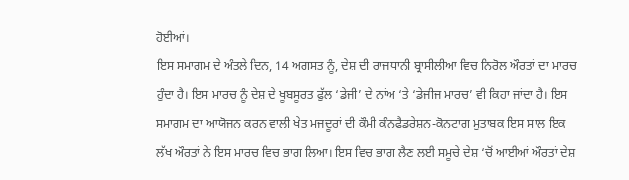ਹੋਈਆਂ।
ਇਸ ਸਮਾਗਮ ਦੇ ਅੰਤਲੇ ਦਿਨ, 14 ਅਗਸਤ ਨੂੰ, ਦੇਸ਼ ਦੀ ਰਾਜਧਾਨੀ ਬ੍ਰਾਸੀਲੀਆ ਵਿਚ ਨਿਰੋਲ ਔਰਤਾਂ ਦਾ ਮਾਰਚ ਹੁੰਦਾ ਹੈ। ਇਸ ਮਾਰਚ ਨੂੰ ਦੇਸ਼ ਦੇ ਖੂਬਸੂਰਤ ਫੁੱਲ ‘ਡੇਜੀ’ ਦੇ ਨਾਂਅ ‘ਤੇ ‘ਡੇਜੀਜ ਮਾਰਚ’ ਵੀ ਕਿਹਾ ਜਾਂਦਾ ਹੈ। ਇਸ ਸਮਾਗਮ ਦਾ ਆਯੋਜਨ ਕਰਨ ਵਾਲੀ ਖੇਤ ਮਜਦੂਰਾਂ ਦੀ ਕੌਮੀ ਕੰਨਫੈਡਰੇਸ਼ਨ-ਕੋਨਟਾਗ ਮੁਤਾਬਕ ਇਸ ਸਾਲ ਇਕ ਲੱਖ ਔਰਤਾਂ ਨੇ ਇਸ ਮਾਰਚ ਵਿਚ ਭਾਗ ਲਿਆ। ਇਸ ਵਿਚ ਭਾਗ ਲੈਣ ਲਈ ਸਮੂਚੇ ਦੇਸ਼ ‘ਚੋਂ ਆਈਆਂ ਔਰਤਾਂ ਦੇਸ਼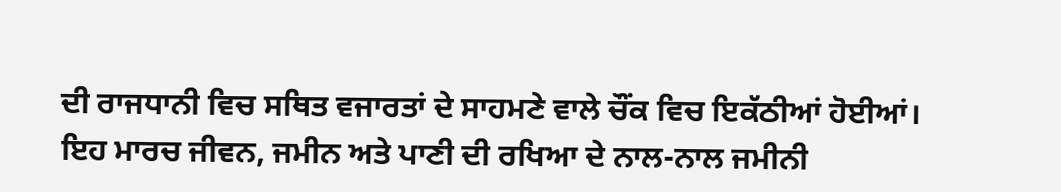ਦੀ ਰਾਜਧਾਨੀ ਵਿਚ ਸਥਿਤ ਵਜਾਰਤਾਂ ਦੇ ਸਾਹਮਣੇ ਵਾਲੇ ਚੌਂਕ ਵਿਚ ਇਕੱਠੀਆਂ ਹੋਈਆਂ। ਇਹ ਮਾਰਚ ਜੀਵਨ, ਜਮੀਨ ਅਤੇ ਪਾਣੀ ਦੀ ਰਖਿਆ ਦੇ ਨਾਲ-ਨਾਲ ਜਮੀਨੀ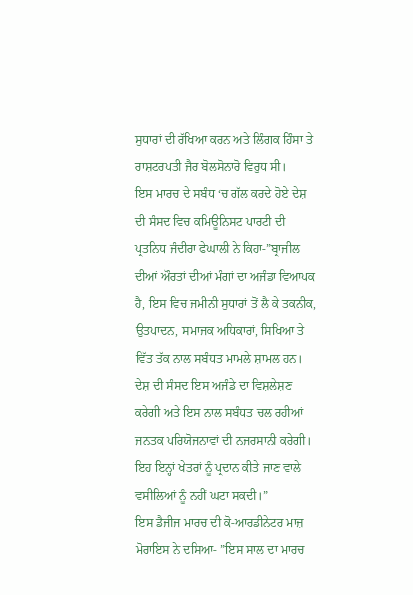ਸੁਧਾਰਾਂ ਦੀ ਰੱਖਿਆ ਕਰਨ ਅਤੇ ਲਿੰਗਕ ਹਿੰਸਾ ਤੇ ਰਾਸ਼ਟਰਪਤੀ ਜੈਰ ਬੋਲਸੋਨਾਰੋ ਵਿਰੁਧ ਸੀ।
ਇਸ ਮਾਰਚ ਦੇ ਸਬੰਧ ‘ਚ ਗੱਲ ਕਰਦੇ ਹੋਏ ਦੇਸ਼ ਦੀ ਸੰਸਦ ਵਿਚ ਕਮਿਊਨਿਸਟ ਪਾਰਟੀ ਦੀ ਪ੍ਰਤਨਿਧ ਜੰਦੀਰਾ ਫੇਘਾਲੀ ਨੇ ਕਿਹਾ-”ਬ੍ਰਾਜੀਲ ਦੀਆਂ ਔਰਤਾਂ ਦੀਆਂ ਮੰਗਾਂ ਦਾ ਅਜੰਡਾ ਵਿਆਪਕ ਹੈ, ਇਸ ਵਿਚ ਜਮੀਨੀ ਸੁਧਾਰਾਂ ਤੋਂ ਲੈ ਕੇ ਤਕਨੀਕ, ਉਤਪਾਦਨ, ਸਮਾਜਕ ਅਧਿਕਾਰਾਂ, ਸਿਖਿਆ ਤੇ ਵਿੱਤ ਤੱਕ ਨਾਲ ਸਬੰਧਤ ਮਾਮਲੇ ਸ਼ਾਮਲ ਹਨ। ਦੇਸ਼ ਦੀ ਸੰਸਦ ਇਸ ਅਜੰਡੇ ਦਾ ਵਿਸ਼ਲੇਸ਼ਣ ਕਰੇਗੀ ਅਤੇ ਇਸ ਨਾਲ ਸਬੰਧਤ ਚਲ ਰਹੀਆਂ ਜਨਤਕ ਪਰਿਯੋਜਨਾਵਾਂ ਦੀ ਨਜਰਸਾਨੀ ਕਰੇਗੀ। ਇਹ ਇਨ੍ਹਾਂ ਖੇਤਰਾਂ ਨੂੰ ਪ੍ਰਦਾਨ ਕੀਤੇ ਜਾਣ ਵਾਲੇ ਵਸੀਲਿਆਂ ਨੂੰ ਨਹੀਂ ਘਟਾ ਸਕਦੀ।”
ਇਸ ਡੈਜੀਜ ਮਾਰਚ ਦੀ ਕੋ-ਆਰਡੀਨੇਟਰ ਮਾਜ਼ ਮੋਰਾਇਸ ਨੇ ਦਸਿਆ- ”ਇਸ ਸਾਲ ਦਾ ਮਾਰਚ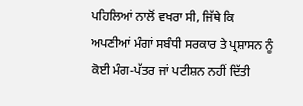ਪਹਿਲਿਆਂ ਨਾਲੋਂ ਵਖਰਾ ਸੀ, ਜਿੱਥੇ ਕਿ ਅਪਣੀਆਂ ਮੰਗਾਂ ਸਬੰਧੀ ਸਰਕਾਰ ਤੇ ਪ੍ਰਸ਼ਾਸਨ ਨੂੰ ਕੋਈ ਮੰਗ-ਪੱਤਰ ਜਾਂ ਪਟੀਸ਼ਨ ਨਹੀਂ ਦਿੱਤੀ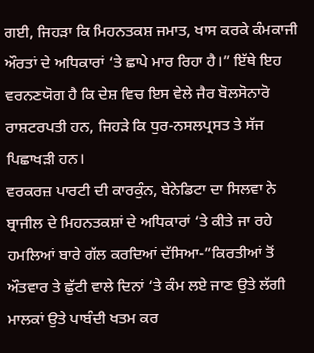ਗਈ, ਜਿਹੜਾ ਕਿ ਮਿਹਨਤਕਸ਼ ਜਮਾਤ, ਖਾਸ ਕਰਕੇ ਕੰਮਕਾਜੀ ਔਰਤਾਂ ਦੇ ਅਧਿਕਾਰਾਂ ‘ਤੇ ਛਾਪੇ ਮਾਰ ਰਿਹਾ ਹੈ।” ਇੱਥੇ ਇਹ ਵਰਨਣਯੋਗ ਹੈ ਕਿ ਦੇਸ਼ ਵਿਚ ਇਸ ਵੇਲੇ ਜੈਰ ਬੋਲਸੋਨਾਰੋ ਰਾਸ਼ਟਰਪਤੀ ਹਨ, ਜਿਹੜੇ ਕਿ ਧੁਰ-ਨਸਲਪ੍ਰਸਤ ਤੇ ਸੱਜ ਪਿਛਾਖੜੀ ਹਨ।
ਵਰਕਰਜ਼ ਪਾਰਟੀ ਦੀ ਕਾਰਕੁੰਨ, ਬੇਨੇਡਿਟਾ ਦਾ ਸਿਲਵਾ ਨੇ ਬ੍ਰਾਜੀਲ ਦੇ ਮਿਹਨਤਕਸ਼ਾਂ ਦੇ ਅਧਿਕਾਰਾਂ ‘ਤੇ ਕੀਤੇ ਜਾ ਰਹੇ ਹਮਲਿਆਂ ਬਾਰੇ ਗੱਲ ਕਰਦਿਆਂ ਦੱਸਿਆ-”ਕਿਰਤੀਆਂ ਤੋਂ ਔਤਵਾਰ ਤੇ ਛੁੱਟੀ ਵਾਲੇ ਦਿਨਾਂ ‘ਤੇ ਕੰਮ ਲਏ ਜਾਣ ਉਤੇ ਲੱਗੀ ਮਾਲਕਾਂ ਉਤੇ ਪਾਬੰਦੀ ਖਤਮ ਕਰ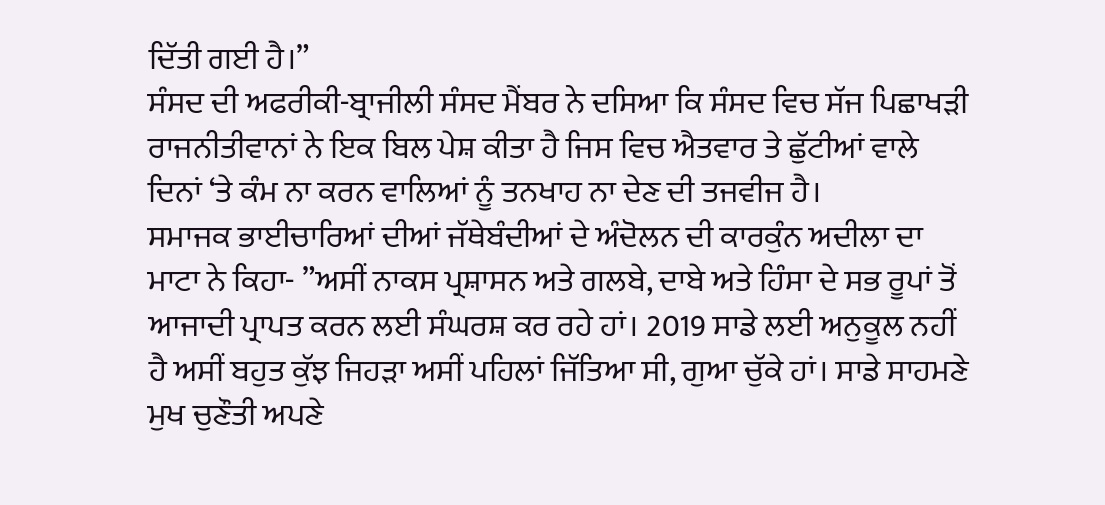ਦਿੱਤੀ ਗਈ ਹੈ।”
ਸੰਸਦ ਦੀ ਅਫਰੀਕੀ-ਬ੍ਰਾਜੀਲੀ ਸੰਸਦ ਮੈਂਬਰ ਨੇ ਦਸਿਆ ਕਿ ਸੰਸਦ ਵਿਚ ਸੱਜ ਪਿਛਾਖੜੀ ਰਾਜਨੀਤੀਵਾਨਾਂ ਨੇ ਇਕ ਬਿਲ ਪੇਸ਼ ਕੀਤਾ ਹੈ ਜਿਸ ਵਿਚ ਐਤਵਾਰ ਤੇ ਛੁੱਟੀਆਂ ਵਾਲੇ ਦਿਨਾਂ ‘ਤੇ ਕੰਮ ਨਾ ਕਰਨ ਵਾਲਿਆਂ ਨੂੰ ਤਨਖਾਹ ਨਾ ਦੇਣ ਦੀ ਤਜਵੀਜ ਹੈ।
ਸਮਾਜਕ ਭਾਈਚਾਰਿਆਂ ਦੀਆਂ ਜੱਥੇਬੰਦੀਆਂ ਦੇ ਅੰਦੋਲਨ ਦੀ ਕਾਰਕੁੰਨ ਅਦੀਲਾ ਦਾ ਮਾਟਾ ਨੇ ਕਿਹਾ- ”ਅਸੀਂ ਨਾਕਸ ਪ੍ਰਸ਼ਾਸਨ ਅਤੇ ਗਲਬੇ, ਦਾਬੇ ਅਤੇ ਹਿੰਸਾ ਦੇ ਸਭ ਰੂਪਾਂ ਤੋਂ ਆਜਾਦੀ ਪ੍ਰਾਪਤ ਕਰਨ ਲਈ ਸੰਘਰਸ਼ ਕਰ ਰਹੇ ਹਾਂ। 2019 ਸਾਡੇ ਲਈ ਅਨੁਕੂਲ ਨਹੀਂ ਹੈ ਅਸੀਂ ਬਹੁਤ ਕੁੱਝ ਜਿਹੜਾ ਅਸੀਂ ਪਹਿਲਾਂ ਜਿੱਤਿਆ ਸੀ, ਗੁਆ ਚੁੱਕੇ ਹਾਂ। ਸਾਡੇ ਸਾਹਮਣੇ ਮੁਖ ਚੁਣੌਤੀ ਅਪਣੇ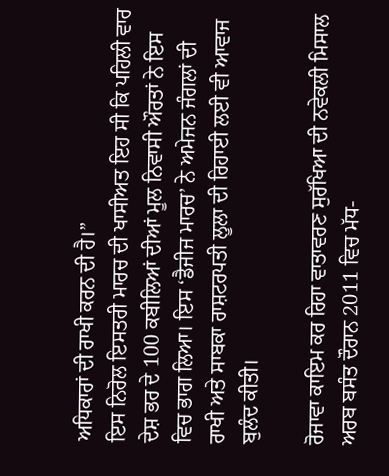ਅਧਿਕਾਰਾਂ ਦੀ ਰਾਖੀ ਕਰਨ ਦੀ ਹੈ।”
ਇਸ ਨਿਰੋਲ ਇਸਤਰੀ ਮਾਰਚ ਦੀ ਖਾਸੀਅਤ ਇਹ ਸੀ ਕਿ ਪਹਿਲੀ ਵਾਰ ਦੇਸ਼ ਭਰ ਦੇ 100 ਕਬੀਲਿਆਂ ਦੀਆਂ ਮੂਲ ਨਿਵਾਸੀ ਔਰਤਾਂ ਨੇ ਇਸ ਵਿਚ ਭਾਗ ਲਿਆ। ਇਸ ‘ਡੈਜੀਜ ਮਾਰਚ’ ਨੇ ਅਮੇਜਨ ਜੰਗਲਾਂ ਦੀ ਰਾਖੀ ਅਤੇ ਸਾਬਕਾ ਰਾਸ਼ਟਰਪਤੀ ਲੂਲਾ ਦੀ ਰਿਹਾਈ ਲਈ ਵੀ ਆਵਾਜ ਬੁਲੰਦ ਕੀਤੀ।

ਰੋਜਾਵਾ ਕਾਇਮ ਕਰ ਰਿਹਾ ਵਾਤਾਵਰਣ ਸੁਰੱਖਿਆ ਦੀ ਨਵੇਕਲੀ ਮਿਸਾਲ
ਅਰਬ ਬਸੰਤ ਦੌਰਾਨ 2011 ਵਿਚ ਮੱਧ-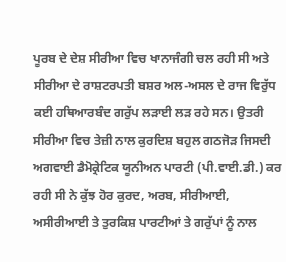ਪੂਰਬ ਦੇ ਦੇਸ਼ ਸੀਰੀਆ ਵਿਚ ਖਾਨਾਜੰਗੀ ਚਲ ਰਹੀ ਸੀ ਅਤੇ ਸੀਰੀਆ ਦੇ ਰਾਸ਼ਟਰਪਤੀ ਬਸ਼ਰ ਅਲ-ਅਸਲ ਦੇ ਰਾਜ ਵਿਰੁੱਧ ਕਈ ਹਥਿਆਰਬੰਦ ਗਰੁੱਪ ਲੜਾਈ ਲੜ ਰਹੇ ਸਨ। ਉਤਰੀ ਸੀਰੀਆ ਵਿਚ ਤੇਜ਼ੀ ਨਾਲ ਕੁਰਦਿਸ਼ ਬਹੁਲ ਗਠਜੋੜ ਜਿਸਦੀ ਅਗਵਾਈ ਡੈਮੋਕ੍ਰੇਟਿਕ ਯੂਨੀਅਨ ਪਾਰਟੀ (ਪੀ.ਵਾਈ.ਡੀ.) ਕਰ ਰਹੀ ਸੀ ਨੇ ਕੁੱਝ ਹੋਰ ਕੁਰਦ, ਅਰਬ, ਸੀਰੀਆਈ, ਅਸੀਰੀਆਈ ਤੇ ਤੁਰਕਿਸ਼ ਪਾਰਟੀਆਂ ਤੇ ਗਰੁੱਪਾਂ ਨੂੰ ਨਾਲ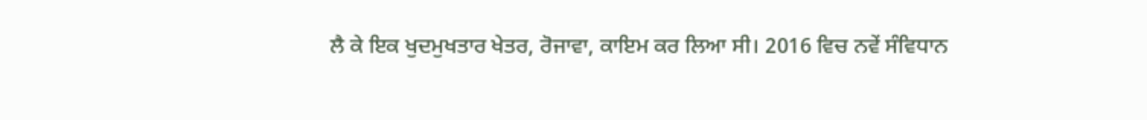ਲੈ ਕੇ ਇਕ ਖੁਦਮੁਖਤਾਰ ਖੇਤਰ, ਰੋਜਾਵਾ, ਕਾਇਮ ਕਰ ਲਿਆ ਸੀ। 2016 ਵਿਚ ਨਵੇਂ ਸੰਵਿਧਾਨ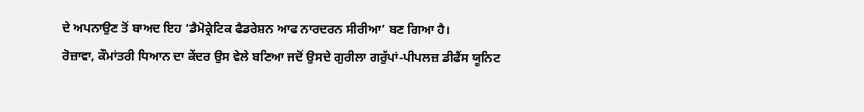ਦੇ ਅਪਨਾਉਣ ਤੋਂ ਬਾਅਦ ਇਹ ‘ਡੈਮੋਕ੍ਰੇਟਿਕ ਫੈਡਰੇਸ਼ਨ ਆਫ ਨਾਰਦਰਨ ਸੀਰੀਆ’ ਬਣ ਗਿਆ ਹੈ।
ਰੋਜ਼ਾਵਾ, ਕੌਮਾਂਤਰੀ ਧਿਆਨ ਦਾ ਕੇਂਦਰ ਉਸ ਵੇਲੇ ਬਣਿਆ ਜਦੋਂ ਉਸਦੇ ਗੁਰੀਲਾ ਗਰੁੱਪਾਂ-ਪੀਪਲਜ਼ ਡੀਫੈਂਸ ਯੂਨਿਟ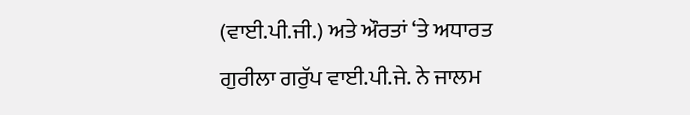(ਵਾਈ.ਪੀ.ਜੀ.) ਅਤੇ ਔਰਤਾਂ ‘ਤੇ ਅਧਾਰਤ ਗੁਰੀਲਾ ਗਰੁੱਪ ਵਾਈ.ਪੀ.ਜੇ. ਨੇ ਜਾਲਮ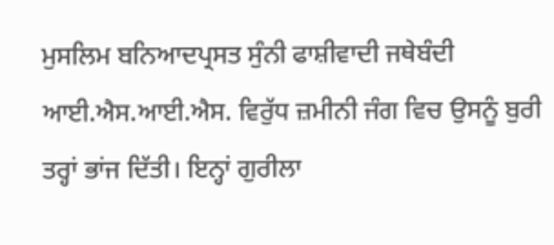ਮੁਸਲਿਮ ਬਨਿਆਦਪ੍ਰਸਤ ਸੁੰਨੀ ਫਾਸ਼ੀਵਾਦੀ ਜਥੇਬੰਦੀ ਆਈ.ਐਸ.ਆਈ.ਐਸ. ਵਿਰੁੱਧ ਜ਼ਮੀਨੀ ਜੰਗ ਵਿਚ ਉਸਨੂੰ ਬੁਰੀ ਤਰ੍ਹਾਂ ਭਾਂਜ ਦਿੱਤੀ। ਇਨ੍ਹਾਂ ਗੁਰੀਲਾ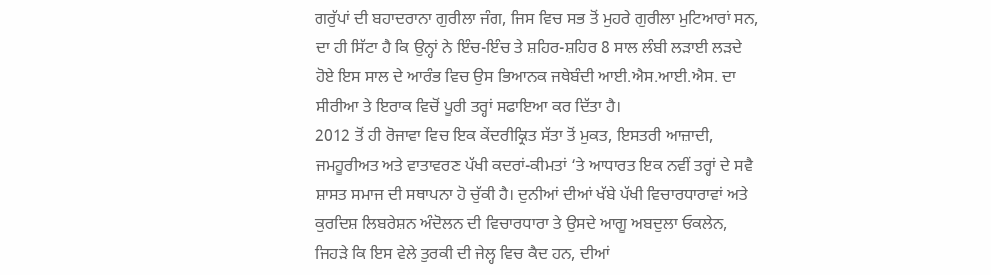ਗਰੁੱਪਾਂ ਦੀ ਬਹਾਦਰਾਨਾ ਗੁਰੀਲਾ ਜੰਗ, ਜਿਸ ਵਿਚ ਸਭ ਤੋਂ ਮੁਹਰੇ ਗੁਰੀਲਾ ਮੁਟਿਆਰਾਂ ਸਨ, ਦਾ ਹੀ ਸਿੱਟਾ ਹੈ ਕਿ ਉਨ੍ਹਾਂ ਨੇ ਇੰਚ-ਇੰਚ ਤੇ ਸ਼ਹਿਰ-ਸ਼ਹਿਰ 8 ਸਾਲ ਲੰਬੀ ਲੜਾਈ ਲੜਦੇ ਹੋਏ ਇਸ ਸਾਲ ਦੇ ਆਰੰਭ ਵਿਚ ਉਸ ਭਿਆਨਕ ਜਥੇਬੰਦੀ ਆਈ.ਐਸ.ਆਈ.ਐਸ. ਦਾ ਸੀਰੀਆ ਤੇ ਇਰਾਕ ਵਿਚੋਂ ਪੂਰੀ ਤਰ੍ਹਾਂ ਸਫਾਇਆ ਕਰ ਦਿੱਤਾ ਹੈ।
2012 ਤੋਂ ਹੀ ਰੋਜਾਵਾ ਵਿਚ ਇਕ ਕੇਂਦਰੀਕ੍ਰਿਤ ਸੱਤਾ ਤੋਂ ਮੁਕਤ, ਇਸਤਰੀ ਆਜ਼ਾਦੀ, ਜਮਹੂਰੀਅਤ ਅਤੇ ਵਾਤਾਵਰਣ ਪੱਖੀ ਕਦਰਾਂ-ਕੀਮਤਾਂ ‘ਤੇ ਆਧਾਰਤ ਇਕ ਨਵੀਂ ਤਰ੍ਹਾਂ ਦੇ ਸਵੈ ਸ਼ਾਸਤ ਸਮਾਜ ਦੀ ਸਥਾਪਨਾ ਹੋ ਚੁੱਕੀ ਹੈ। ਦੁਨੀਆਂ ਦੀਆਂ ਖੱਬੇ ਪੱਖੀ ਵਿਚਾਰਧਾਰਾਵਾਂ ਅਤੇ ਕੁਰਦਿਸ਼ ਲਿਬਰੇਸ਼ਨ ਅੰਦੋਲਨ ਦੀ ਵਿਚਾਰਧਾਰਾ ਤੇ ਉਸਦੇ ਆਗੂ ਅਬਦੁਲਾ ਓਕਲੇਨ, ਜਿਹੜੇ ਕਿ ਇਸ ਵੇਲੇ ਤੁਰਕੀ ਦੀ ਜੇਲ੍ਹ ਵਿਚ ਕੈਦ ਹਨ, ਦੀਆਂ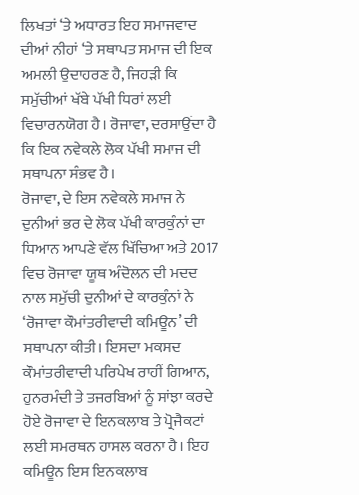ਲਿਖਤਾਂ ‘ਤੇ ਅਧਾਰਤ ਇਹ ਸਮਾਜਵਾਦ ਦੀਆਂ ਨੀਹਾਂ ‘ਤੇ ਸਥਾਪਤ ਸਮਾਜ ਦੀ ਇਕ ਅਮਲੀ ਉਦਾਹਰਣ ਹੈ, ਜਿਹੜੀ ਕਿ ਸਮੁੱਚੀਆਂ ਖੱਬੇ ਪੱਖੀ ਧਿਰਾਂ ਲਈ ਵਿਚਾਰਨਯੋਗ ਹੈ। ਰੋਜਾਵਾ, ਦਰਸਾਉਂਦਾ ਹੈ ਕਿ ਇਕ ਨਵੇਕਲੇ ਲੋਕ ਪੱਖੀ ਸਮਾਜ ਦੀ ਸਥਾਪਨਾ ਸੰਭਵ ਹੈ।
ਰੋਜਾਵਾ, ਦੇ ਇਸ ਨਵੇਕਲੇ ਸਮਾਜ ਨੇ ਦੁਨੀਆਂ ਭਰ ਦੇ ਲੋਕ ਪੱਖੀ ਕਾਰਕੁੰਨਾਂ ਦਾ ਧਿਆਨ ਆਪਣੇ ਵੱਲ ਖਿੱਚਿਆ ਅਤੇ 2017 ਵਿਚ ਰੋਜਾਵਾ ਯੂਥ ਅੰਦੋਲਨ ਦੀ ਮਦਦ ਨਾਲ ਸਮੁੱਚੀ ਦੁਨੀਆਂ ਦੇ ਕਾਰਕੁੰਨਾਂ ਨੇ ‘ਰੋਜਾਵਾ ਕੌਮਾਂਤਰੀਵਾਦੀ ਕਮਿਊਨ’ ਦੀ ਸਥਾਪਨਾ ਕੀਤੀ। ਇਸਦਾ ਮਕਸਦ ਕੌਮਾਂਤਰੀਵਾਦੀ ਪਰਿਪੇਖ ਰਾਹੀਂ ਗਿਆਨ, ਹੁਨਰਮੰਦੀ ਤੇ ਤਜਰਬਿਆਂ ਨੂੰ ਸਾਂਝਾ ਕਰਦੇ ਹੋਏ ਰੋਜਾਵਾ ਦੇ ਇਨਕਲਾਬ ਤੇ ਪ੍ਰੋਜੈਕਟਾਂ ਲਈ ਸਮਰਥਨ ਹਾਸਲ ਕਰਨਾ ਹੈ। ਇਹ ਕਮਿਊਨ ਇਸ ਇਨਕਲਾਬ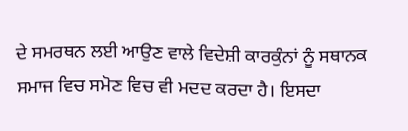ਦੇ ਸਮਰਥਨ ਲਈ ਆਉਣ ਵਾਲੇ ਵਿਦੇਸ਼ੀ ਕਾਰਕੁੰਨਾਂ ਨੂੰ ਸਥਾਨਕ ਸਮਾਜ ਵਿਚ ਸਮੋਣ ਵਿਚ ਵੀ ਮਦਦ ਕਰਦਾ ਹੈ। ਇਸਦਾ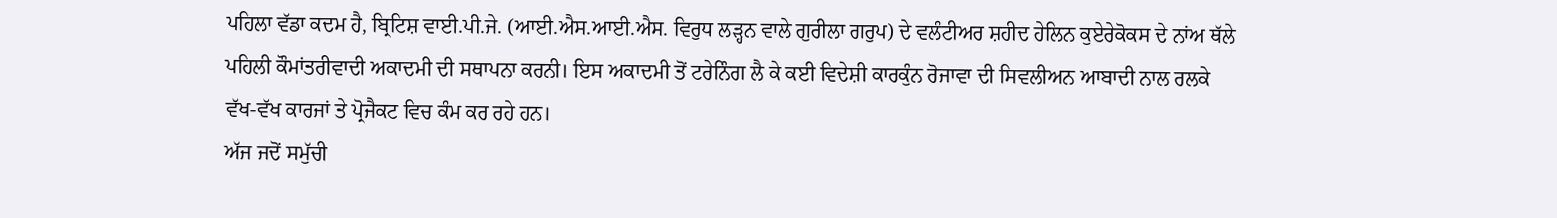ਪਹਿਲਾ ਵੱਡਾ ਕਦਮ ਹੈ, ਬ੍ਰਿਟਿਸ਼ ਵਾਈ.ਪੀ.ਜੇ. (ਆਈ.ਐਸ.ਆਈ.ਐਸ. ਵਿਰੁਧ ਲੜ੍ਹਨ ਵਾਲੇ ਗੁਰੀਲਾ ਗਰੁਪ) ਦੇ ਵਲੰਟੀਅਰ ਸ਼ਹੀਦ ਹੇਲਿਨ ਕੁਏਰੇਕੋਕਸ ਦੇ ਨਾਂਅ ਥੱਲੇ ਪਹਿਲੀ ਕੌਮਾਂਤਰੀਵਾਦੀ ਅਕਾਦਮੀ ਦੀ ਸਥਾਪਨਾ ਕਰਨੀ। ਇਸ ਅਕਾਦਮੀ ਤੋਂ ਟਰੇਨਿੰਗ ਲੈ ਕੇ ਕਈ ਵਿਦੇਸ਼ੀ ਕਾਰਕੁੰਨ ਰੋਜਾਵਾ ਦੀ ਸਿਵਲੀਅਨ ਆਬਾਦੀ ਨਾਲ ਰਲਕੇ ਵੱਖ-ਵੱਖ ਕਾਰਜਾਂ ਤੇ ਪ੍ਰੋਜੈਕਟ ਵਿਚ ਕੰਮ ਕਰ ਰਹੇ ਹਨ।
ਅੱਜ ਜਦੋਂ ਸਮੁੱਚੀ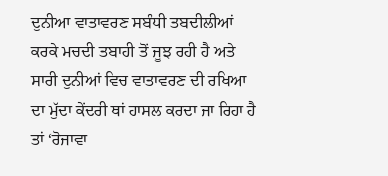ਦੁਨੀਆ ਵਾਤਾਵਰਣ ਸਬੰਧੀ ਤਬਦੀਲੀਆਂ ਕਰਕੇ ਮਚਦੀ ਤਬਾਹੀ ਤੋਂ ਜੂਝ ਰਹੀ ਹੈ ਅਤੇ ਸਾਰੀ ਦੁਨੀਆਂ ਵਿਚ ਵਾਤਾਵਰਣ ਦੀ ਰਖਿਆ ਦਾ ਮੁੱਦਾ ਕੇਂਦਰੀ ਥਾਂ ਹਾਸਲ ਕਰਦਾ ਜਾ ਰਿਹਾ ਹੈ ਤਾਂ ‘ਰੋਜਾਵਾ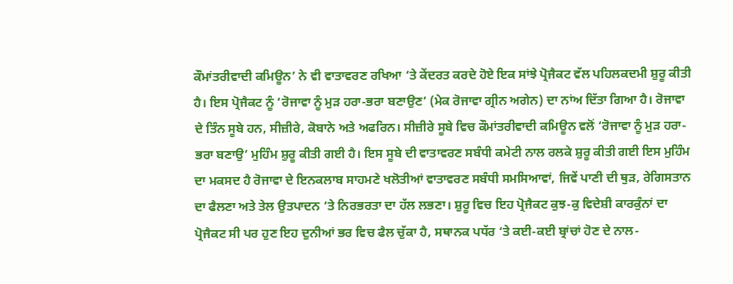ਕੌਮਾਂਤਰੀਵਾਦੀ ਕਮਿਊਨ’ ਨੇ ਵੀ ਵਾਤਾਵਰਣ ਰਖਿਆ ‘ਤੇ ਕੇਂਦਰਤ ਕਰਦੇ ਹੋਏ ਇਕ ਸਾਂਝੇ ਪ੍ਰੋਜੈਕਟ ਵੱਲ ਪਹਿਲਕਦਮੀ ਸ਼ੁਰੂ ਕੀਤੀ ਹੈ। ਇਸ ਪ੍ਰੋਜੈਕਟ ਨੂੰ ‘ਰੋਜਾਵਾ ਨੂੰ ਮੁੜ ਹਰਾ-ਭਰਾ ਬਣਾਉਣ’ (ਮੇਕ ਰੋਜਾਵਾ ਗ੍ਰੀਨ ਅਗੇਨ) ਦਾ ਨਾਂਅ ਦਿੱਤਾ ਗਿਆ ਹੈ। ਰੋਜਾਵਾ ਦੇ ਤਿੰਨ ਸੂਬੇ ਹਨ, ਸੀਜ਼ੀਰੇ, ਕੋਬਾਨੇ ਅਤੇ ਅਫਰਿਨ। ਸੀਜ਼ੀਰੇ ਸੂਬੇ ਵਿਚ ਕੌਮਾਂਤਰੀਵਾਦੀ ਕਮਿਊਨ ਵਲੋਂ ‘ਰੋਜਾਵਾ ਨੂੰ ਮੁੜ ਹਰਾ-ਭਰਾ ਬਣਾਉ’ ਮੁਹਿੰਮ ਸ਼ੁਰੂ ਕੀਤੀ ਗਈ ਹੈ। ਇਸ ਸੂਬੇ ਦੀ ਵਾਤਾਵਰਣ ਸਬੰਧੀ ਕਮੇਟੀ ਨਾਲ ਰਲਕੇ ਸ਼ੁਰੂ ਕੀਤੀ ਗਈ ਇਸ ਮੁਹਿੰਮ ਦਾ ਮਕਸਦ ਹੈ ਰੋਜਾਵਾ ਦੇ ਇਨਕਲਾਬ ਸਾਹਮਣੇ ਖਲੋਤੀਆਂ ਵਾਤਾਵਰਣ ਸਬੰਧੀ ਸਮਸਿਆਵਾਂ, ਜਿਵੇਂ ਪਾਣੀ ਦੀ ਥੁੜ, ਰੇਗਿਸਤਾਨ ਦਾ ਫੈਲਣਾ ਅਤੇ ਤੇਲ ਉਤਪਾਦਨ ‘ਤੇ ਨਿਰਭਰਤਾ ਦਾ ਹੱਲ ਲਭਣਾ। ਸ਼ੁਰੂ ਵਿਚ ਇਹ ਪ੍ਰੋਜੈਕਟ ਕੁਝ-ਕੁ ਵਿਦੇਸ਼ੀ ਕਾਰਕੁੰਨਾਂ ਦਾ ਪ੍ਰੋਜੈਕਟ ਸੀ ਪਰ ਹੁਣ ਇਹ ਦੁਨੀਆਂ ਭਰ ਵਿਚ ਫੈਲ ਚੁੱਕਾ ਹੈ, ਸਥਾਨਕ ਪਧੱਰ ‘ਤੇ ਕਈ-ਕਈ ਬ੍ਰਾਂਚਾਂ ਹੋਣ ਦੇ ਨਾਲ-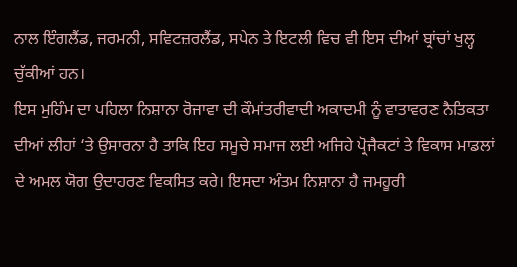ਨਾਲ ਇੰਗਲੈਂਡ, ਜਰਮਨੀ, ਸਵਿਟਜ਼ਰਲੈਂਡ, ਸਪੇਨ ਤੇ ਇਟਲੀ ਵਿਚ ਵੀ ਇਸ ਦੀਆਂ ਬ੍ਰਾਂਚਾਂ ਖੁਲ੍ਹ ਚੁੱਕੀਆਂ ਹਨ।
ਇਸ ਮੁਹਿੰਮ ਦਾ ਪਹਿਲਾ ਨਿਸ਼ਾਨਾ ਰੋਜਾਵਾ ਦੀ ਕੌਮਾਂਤਰੀਵਾਦੀ ਅਕਾਦਮੀ ਨੂੰ ਵਾਤਾਵਰਣ ਨੈਤਿਕਤਾ ਦੀਆਂ ਲੀਹਾਂ ‘ਤੇ ਉਸਾਰਨਾ ਹੈ ਤਾਕਿ ਇਹ ਸਮੂਚੇ ਸਮਾਜ ਲਈ ਅਜਿਹੇ ਪ੍ਰੋਜੈਕਟਾਂ ਤੇ ਵਿਕਾਸ ਮਾਡਲਾਂ ਦੇ ਅਮਲ ਯੋਗ ਉਦਾਹਰਣ ਵਿਕਸਿਤ ਕਰੇ। ਇਸਦਾ ਅੰਤਮ ਨਿਸ਼ਾਨਾ ਹੈ ਜਮਹੂਰੀ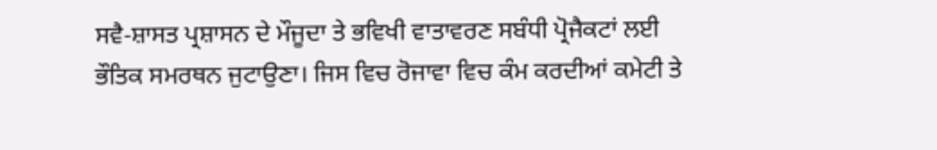ਸਵੈ-ਸ਼ਾਸਤ ਪ੍ਰਸ਼ਾਸਨ ਦੇ ਮੌਜੂਦਾ ਤੇ ਭਵਿਖੀ ਵਾਤਾਵਰਣ ਸਬੰਧੀ ਪ੍ਰੋਜੈਕਟਾਂ ਲਈ ਭੌਤਿਕ ਸਮਰਥਨ ਜੁਟਾਉਣਾ। ਜਿਸ ਵਿਚ ਰੋਜਾਵਾ ਵਿਚ ਕੰਮ ਕਰਦੀਆਂ ਕਮੇਟੀ ਤੇ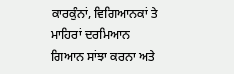ਕਾਰਕੁੰਨਾਂ, ਵਿਗਿਆਨਕਾਂ ਤੇ ਮਾਹਿਰਾਂ ਦਰਮਿਆਨ ਗਿਆਨ ਸਾਂਝਾ ਕਰਨਾ ਅਤੇ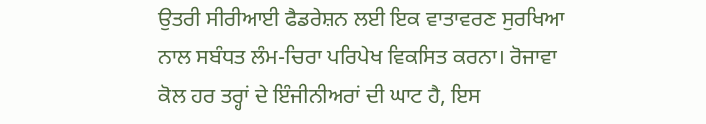ਉਤਰੀ ਸੀਰੀਆਈ ਫੈਡਰੇਸ਼ਨ ਲਈ ਇਕ ਵਾਤਾਵਰਣ ਸੁਰਖਿਆ ਨਾਲ ਸਬੰਧਤ ਲੰਮ-ਚਿਰਾ ਪਰਿਪੇਖ ਵਿਕਸਿਤ ਕਰਨਾ। ਰੋਜਾਵਾ ਕੋਲ ਹਰ ਤਰ੍ਹਾਂ ਦੇ ਇੰਜੀਨੀਅਰਾਂ ਦੀ ਘਾਟ ਹੈ, ਇਸ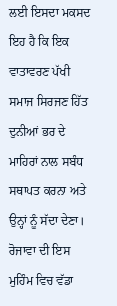ਲਈ ਇਸਦਾ ਮਕਸਦ ਇਹ ਹੈ ਕਿ ਇਕ ਵਾਤਾਵਰਣ ਪੱਖੀ ਸਮਾਜ ਸਿਰਜਣ ਹਿੱਤ ਦੁਨੀਆਂ ਭਰ ਦੇ ਮਾਹਿਰਾਂ ਨਾਲ ਸਬੰਧ ਸਥਾਪਤ ਕਰਨਾ ਅਤੇ ਉਨ੍ਹਾਂ ਨੂੰ ਸੱਦਾ ਦੇਣਾ।
ਰੋਜਾਵਾ ਦੀ ਇਸ ਮੁਹਿੰਮ ਵਿਚ ਵੱਡਾ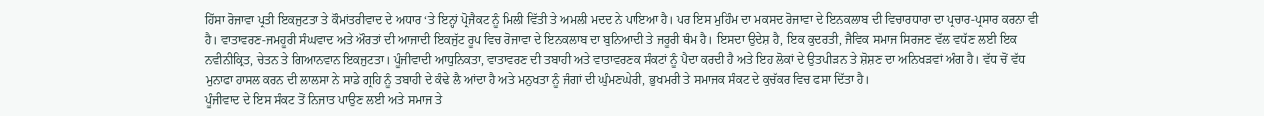ਹਿੱਸਾ ਰੋਜਾਵਾ ਪ੍ਰਤੀ ਇਕਜੁਟਤਾ ਤੇ ਕੌਮਾਂਤਰੀਵਾਦ ਦੇ ਅਧਾਰ ‘ਤੇ ਇਨ੍ਹਾਂ ਪ੍ਰੋਜੈਕਟ ਨੂੰ ਮਿਲੀ ਵਿੱਤੀ ਤੇ ਅਮਲੀ ਮਦਦ ਨੇ ਪਾਇਆ ਹੈ। ਪਰ ਇਸ ਮੁਹਿੰਮ ਦਾ ਮਕਸਦ ਰੋਜਾਵਾ ਦੇ ਇਨਕਲਾਬ ਦੀ ਵਿਚਾਰਧਾਰਾ ਦਾ ਪ੍ਰਚਾਰ-ਪ੍ਰਸਾਰ ਕਰਨਾ ਵੀ ਹੈ। ਵਾਤਾਵਰਣ-ਜਮਹੂਰੀ ਸੰਘਵਾਦ ਅਤੇ ਔਰਤਾਂ ਦੀ ਆਜਾਦੀ ਇਕਜੁੱਟ ਰੂਪ ਵਿਚ ਰੋਜਾਵਾ ਦੇ ਇਨਕਲਾਬ ਦਾ ਬੁਨਿਆਦੀ ਤੇ ਜਰੂਰੀ ਥੰਮ ਹੈ। ਇਸਦਾ ਉਦੇਸ਼ ਹੈ, ਇਕ ਕੁਦਰਤੀ, ਜੈਵਿਕ ਸਮਾਜ ਸਿਰਜਣ ਵੱਲ ਵਧੱਣ ਲਈ ਇਕ ਨਵੀਨੀਕ੍ਰਿਤ, ਚੇਤਨ ਤੇ ਗਿਆਨਵਾਨ ਇਕਜੁਟਤਾ। ਪੂੰਜੀਵਾਦੀ ਆਧੁਨਿਕਤਾ, ਵਾਤਾਵਰਣ ਦੀ ਤਬਾਹੀ ਅਤੇ ਵਾਤਾਵਰਣਕ ਸੰਕਟਾਂ ਨੂੰ ਪੈਦਾ ਕਰਦੀ ਹੈ ਅਤੇ ਇਹ ਲੋਕਾਂ ਦੇ ਉਤਪੀੜਨ ਤੇ ਸ਼ੋਸ਼ਣ ਦਾ ਅਨਿਖੜਵਾਂ ਅੰਗ ਹੈ। ਵੱਧ ਚੋਂ ਵੱਧ ਮੁਨਾਫਾ ਹਾਸਲ ਕਰਨ ਦੀ ਲਾਲਸਾ ਨੇ ਸਾਡੇ ਗ੍ਰਹਿ ਨੂੰ ਤਬਾਹੀ ਦੇ ਕੰਢੇ ਲੈ ਆਂਦਾ ਹੈ ਅਤੇ ਮਨੁਖਤਾ ਨੂੰ ਜੰਗਾਂ ਦੀ ਘੁੰਮਣਘੇਰੀ, ਭੁਖਮਰੀ ਤੇ ਸਮਾਜਕ ਸੰਕਟ ਦੇ ਕੁਚੱਕਰ ਵਿਚ ਫਸਾ ਦਿੱਤਾ ਹੈ।
ਪੂੰਜੀਵਾਦ ਦੇ ਇਸ ਸੰਕਟ ਤੋਂ ਨਿਜਾਤ ਪਾਉਣ ਲਈ ਅਤੇ ਸਮਾਜ ਤੇ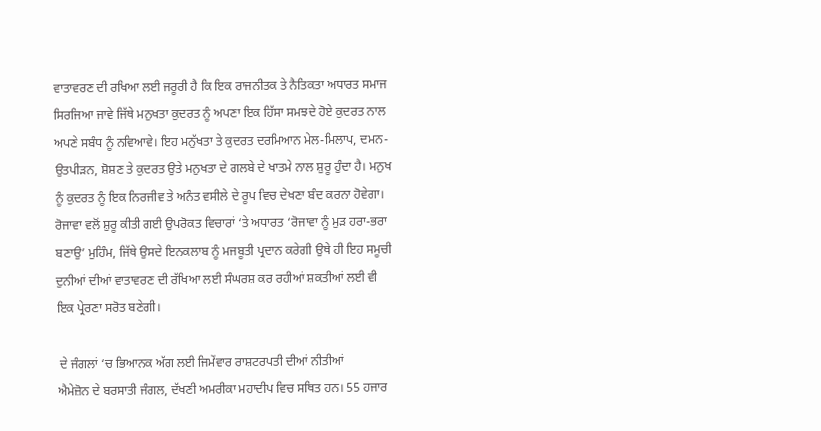ਵਾਤਾਵਰਣ ਦੀ ਰਖਿਆ ਲਈ ਜਰੂਰੀ ਹੈ ਕਿ ਇਕ ਰਾਜਨੀਤਕ ਤੇ ਨੈਤਿਕਤਾ ਅਧਾਰਤ ਸਮਾਜ ਸਿਰਜਿਆ ਜਾਵੇ ਜਿੱਥੇ ਮਨੁਖਤਾ ਕੁਦਰਤ ਨੂੰ ਅਪਣਾ ਇਕ ਹਿੱਸਾ ਸਮਝਦੇ ਹੋਏ ਕੁਦਰਤ ਨਾਲ ਅਪਣੇ ਸਬੰਧ ਨੂੰ ਨਵਿਆਵੇ। ਇਹ ਮਨੁੱਖਤਾ ਤੇ ਕੁਦਰਤ ਦਰਮਿਆਨ ਮੇਲ-ਮਿਲਾਪ, ਦਮਨ-ਉਤਪੀੜਨ, ਸ਼ੋਸ਼ਣ ਤੇ ਕੁਦਰਤ ਉਤੇ ਮਨੁਖਤਾ ਦੇ ਗਲਬੇ ਦੇ ਖਾਤਮੇ ਨਾਲ ਸ਼ੁਰੂ ਹੁੰਦਾ ਹੈ। ਮਨੁਖ ਨੂੰ ਕੁਦਰਤ ਨੂੰ ਇਕ ਨਿਰਜੀਵ ਤੇ ਅਨੰਤ ਵਸੀਲੇ ਦੇ ਰੂਪ ਵਿਚ ਦੇਖਣਾ ਬੰਦ ਕਰਨਾ ਹੋਵੇਗਾ।
ਰੋਜਾਵਾ ਵਲੋਂ ਸ਼ੁਰੂ ਕੀਤੀ ਗਈ ਉਪਰੋਕਤ ਵਿਚਾਰਾਂ ‘ਤੇ ਅਧਾਰਤ ‘ਰੋਜਾਵਾ ਨੂੰ ਮੁੜ ਹਰਾ-ਭਰਾ ਬਣਾਉ’ ਮੁਹਿੰਮ, ਜਿੱਥੇ ਉਸਦੇ ਇਨਕਲਾਬ ਨੂੰ ਮਜਬੂਤੀ ਪ੍ਰਦਾਨ ਕਰੇਗੀ ਉਥੇ ਹੀ ਇਹ ਸਮੂਚੀ ਦੁਨੀਆਂ ਦੀਆਂ ਵਾਤਾਵਰਣ ਦੀ ਰੱਖਿਆ ਲਈ ਸੰਘਰਸ਼ ਕਰ ਰਹੀਆਂ ਸ਼ਕਤੀਆਂ ਲਈ ਵੀ ਇਕ ਪ੍ਰੇਰਣਾ ਸਰੋਤ ਬਣੇਗੀ।

 ਦੇ ਜੰਗਲਾਂ ‘ਚ ਭਿਆਨਕ ਅੱਗ ਲਈ ਜਿਮੇਂਵਾਰ ਰਾਸ਼ਟਰਪਤੀ ਦੀਆਂ ਨੀਤੀਆਂ
ਐਮੇਜ਼ੋਨ ਦੇ ਬਰਸਾਤੀ ਜੰਗਲ, ਦੱਖਣੀ ਅਮਰੀਕਾ ਮਹਾਦੀਪ ਵਿਚ ਸਥਿਤ ਹਨ। 55 ਹਜਾਰ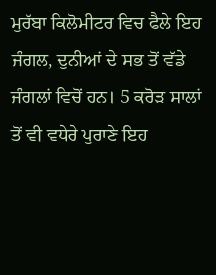ਮੁਰੱਬਾ ਕਿਲੋਮੀਟਰ ਵਿਚ ਫੈਲੇ ਇਹ ਜੰਗਲ, ਦੁਨੀਆਂ ਦੇ ਸਭ ਤੋਂ ਵੱਡੇ ਜੰਗਲਾਂ ਵਿਚੋਂ ਹਨ। 5 ਕਰੋੜ ਸਾਲਾਂ ਤੋਂ ਵੀ ਵਧੇਰੇ ਪੁਰਾਣੇ ਇਹ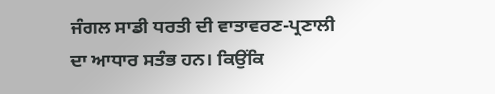ਜੰਗਲ ਸਾਡੀ ਧਰਤੀ ਦੀ ਵਾਤਾਵਰਣ-ਪ੍ਰਣਾਲੀ ਦਾ ਆਧਾਰ ਸਤੰਭ ਹਨ। ਕਿਉਂਕਿ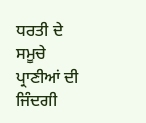ਧਰਤੀ ਦੇ ਸਮੂਚੇ ਪ੍ਰਾਣੀਆਂ ਦੀ ਜਿੰਦਗੀ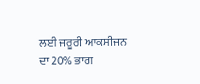ਲਈ ਜਰੂਰੀ ਆਕਸੀਜਨ ਦਾ 20% ਭਾਗ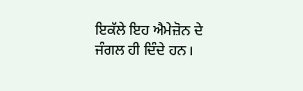ਇਕੱਲੇ ਇਹ ਐਮੇਜ਼ੋਨ ਦੇ ਜੰਗਲ ਹੀ ਦਿੰਦੇ ਹਨ।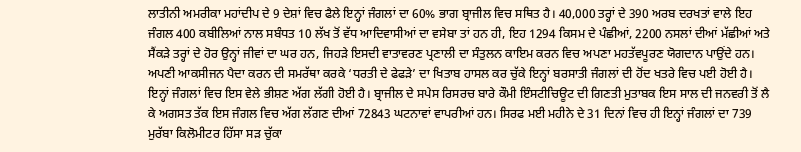ਲਾਤੀਨੀ ਅਮਰੀਕਾ ਮਹਾਂਦੀਪ ਦੇ 9 ਦੇਸ਼ਾਂ ਵਿਚ ਫੈਲੇ ਇਨ੍ਹਾਂ ਜੰਗਲਾਂ ਦਾ 60% ਭਾਗ ਬ੍ਰਾਜੀਲ ਵਿਚ ਸਥਿਤ ਹੈ। 40,000 ਤਰ੍ਹਾਂ ਦੇ 390 ਅਰਬ ਦਰਖਤਾਂ ਵਾਲੇ ਇਹ ਜੰਗਲ 400 ਕਬੀਲਿਆਂ ਨਾਲ ਸਬੰਧਤ 10 ਲੱਖ ਤੋਂ ਵੱਧ ਆਦਿਵਾਸੀਆਂ ਦਾ ਵਸੇਬਾ ਤਾਂ ਹਨ ਹੀ, ਇਹ 1294 ਕਿਸਮ ਦੇ ਪੰਛੀਆਂ, 2200 ਨਸਲਾਂ ਦੀਆਂ ਮੱਛੀਆਂ ਅਤੇ ਸੈਂਕੜੇ ਤਰ੍ਹਾਂ ਦੇ ਹੋਰ ਉਨ੍ਹਾਂ ਜੀਵਾਂ ਦਾ ਘਰ ਹਨ, ਜਿਹੜੇ ਇਸਦੀ ਵਾਤਾਵਰਣ ਪ੍ਰਣਾਲੀ ਦਾ ਸੰਤੁਲਨ ਕਾਇਮ ਕਰਨ ਵਿਚ ਅਪਣਾ ਮਹਤੱਵਪੂਰਣ ਯੋਗਦਾਨ ਪਾਉਂਦੇ ਹਨ।
ਅਪਣੀ ਆਕਸੀਜਨ ਪੈਦਾ ਕਰਨ ਦੀ ਸਮਰੱਥਾ ਕਰਕੇ ‘ਧਰਤੀ ਦੇ ਫੇਫੜੇ’ ਦਾ ਖਿਤਾਬ ਹਾਸਲ ਕਰ ਚੁੱਕੇ ਇਨ੍ਹਾਂ ਬਰਸਾਤੀ ਜੰਗਲਾਂ ਦੀ ਹੋਂਦ ਖਤਰੇ ਵਿਚ ਪਈ ਹੋਈ ਹੈ। ਇਨ੍ਹਾਂ ਜੰਗਲਾਂ ਵਿਚ ਇਸ ਵੇਲੇ ਭੀਸ਼ਣ ਅੱਗ ਲੱਗੀ ਹੋਈ ਹੈ। ਬ੍ਰਾਜੀਲ ਦੇ ਸਪੇਸ ਰਿਸਰਚ ਬਾਰੇ ਕੌਮੀ ਇੰਸਟੀਚਿਊਟ ਦੀ ਗਿਣਤੀ ਮੁਤਾਬਕ ਇਸ ਸਾਲ ਦੀ ਜਨਵਰੀ ਤੋਂ ਲੈ ਕੇ ਅਗਸਤ ਤੱਕ ਇਸ ਜੰਗਲ ਵਿਚ ਅੱਗ ਲੱਗਣ ਦੀਆਂ 72843 ਘਟਨਾਵਾਂ ਵਾਪਰੀਆਂ ਹਨ। ਸਿਰਫ ਮਈ ਮਹੀਨੇ ਦੇ 31 ਦਿਨਾਂ ਵਿਚ ਹੀ ਇਨ੍ਹਾਂ ਜੰਗਲਾਂ ਦਾ 739 ਮੁਰੱਬਾ ਕਿਲੋਮੀਟਰ ਹਿੱਸਾ ਸੜ ਚੁੱਕਾ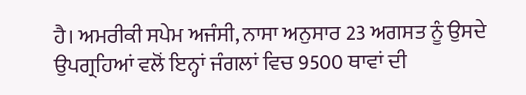ਹੈ। ਅਮਰੀਕੀ ਸਪੇਮ ਅਜੰਸੀ, ਨਾਸਾ ਅਨੁਸਾਰ 23 ਅਗਸਤ ਨੂੰ ਉਸਦੇ ਉਪਗ੍ਰਹਿਆਂ ਵਲੋਂ ਇਨ੍ਹਾਂ ਜੰਗਲਾਂ ਵਿਚ 9500 ਥਾਵਾਂ ਦੀ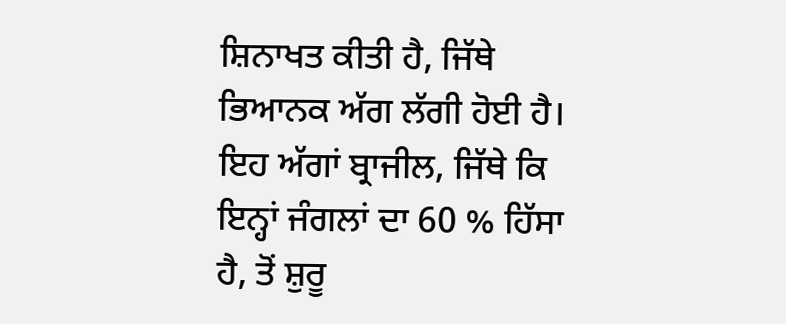ਸ਼ਿਨਾਖਤ ਕੀਤੀ ਹੈ, ਜਿੱਥੇ ਭਿਆਨਕ ਅੱਗ ਲੱਗੀ ਹੋਈ ਹੈ। ਇਹ ਅੱਗਾਂ ਬ੍ਰਾਜੀਲ, ਜਿੱਥੇ ਕਿ ਇਨ੍ਹਾਂ ਜੰਗਲਾਂ ਦਾ 60 % ਹਿੱਸਾ ਹੈ, ਤੋਂ ਸ਼ੁਰੂ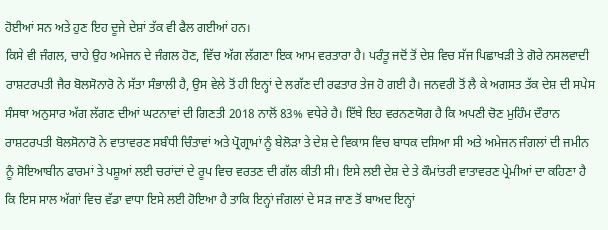ਹੋਈਆਂ ਸਨ ਅਤੇ ਹੁਣ ਇਹ ਦੂਜੇ ਦੇਸ਼ਾਂ ਤੱਕ ਵੀ ਫੈਲ ਗਈਆਂ ਹਨ।
ਕਿਸੇ ਵੀ ਜੰਗਲ, ਚਾਹੇ ਉਹ ਅਮੇਜਨ ਦੇ ਜੰਗਲ ਹੋਣ, ਵਿੱਚ ਅੱਗ ਲੱਗਣਾ ਇਕ ਆਮ ਵਰਤਾਰਾ ਹੈ। ਪਰੰਤੂ ਜਦੋਂ ਤੋਂ ਦੇਸ਼ ਵਿਚ ਸੱਜ ਪਿਛਾਖੜੀ ਤੇ ਗੋਰੇ ਨਸਲਵਾਦੀ ਰਾਸ਼ਟਰਪਤੀ ਜੈਰ ਬੋਲਸੋਨਾਰੋ ਨੇ ਸੱਤਾ ਸੰਭਾਲੀ ਹੈ, ਉਸ ਵੇਲੇ ਤੋਂ ਹੀ ਇਨ੍ਹਾਂ ਦੇ ਲਗੱਣ ਦੀ ਰਫਤਾਰ ਤੇਜ ਹੋ ਗਈ ਹੈ। ਜਨਵਰੀ ਤੋਂ ਲੈ ਕੇ ਅਗਸਤ ਤੱਕ ਦੇਸ਼ ਦੀ ਸਪੇਸ ਸੰਸਥਾ ਅਨੁਸਾਰ ਅੱਗ ਲੱਗਣ ਦੀਆਂ ਘਟਨਾਵਾਂ ਦੀ ਗਿਣਤੀ 2018 ਨਾਲੋਂ 83% ਵਧੇਰੇ ਹੈ। ਇੱਥੇ ਇਹ ਵਰਨਣਯੋਗ ਹੈ ਕਿ ਅਪਣੀ ਚੋਣ ਮੁਹਿੰਮ ਦੌਰਾਨ ਰਾਸ਼ਟਰਪਤੀ ਬੋਲਸੋਨਾਰੋ ਨੇ ਵਾਤਾਵਰਣ ਸਬੰਧੀ ਚਿੰਤਾਵਾਂ ਅਤੇ ਪ੍ਰੋਗ੍ਰਾਮਾਂ ਨੂੰ ਬੇਲੋੜਾ ਤੇ ਦੇਸ਼ ਦੇ ਵਿਕਾਸ ਵਿਚ ਬਾਧਕ ਦਸਿਆ ਸੀ ਅਤੇ ਅਮੇਜਨ ਜੰਗਲਾਂ ਦੀ ਜਮੀਨ ਨੂੰ ਸੋਇਆਬੀਨ ਫਾਰਮਾਂ ਤੇ ਪਸ਼ੂਆਂ ਲਈ ਚਰਾਂਦਾਂ ਦੇ ਰੂਪ ਵਿਚ ਵਰਤਣ ਦੀ ਗੱਲ ਕੀਤੀ ਸੀ। ਇਸੇ ਲਈ ਦੇਸ਼ ਦੇ ਤੇ ਕੌਮਾਂਤਰੀ ਵਾਤਾਵਰਣ ਪ੍ਰੇਮੀਆਂ ਦਾ ਕਹਿਣਾ ਹੈ ਕਿ ਇਸ ਸਾਲ ਅੱਗਾਂ ਵਿਚ ਵੱਡਾ ਵਾਧਾ ਇਸੇ ਲਈ ਹੋਇਆ ਹੈ ਤਾਕਿ ਇਨ੍ਹਾਂ ਜੰਗਲਾਂ ਦੇ ਸੜ ਜਾਣ ਤੋਂ ਬਾਅਦ ਇਨ੍ਹਾਂ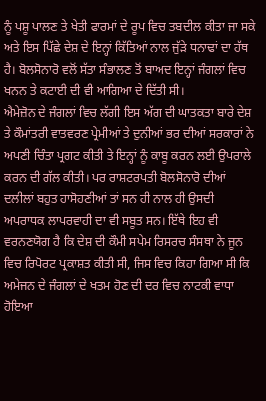ਨੂੰ ਪਸ਼ੂ ਪਾਲਣ ਤੇ ਖੇਤੀ ਫਾਰਮਾਂ ਦੇ ਰੂਪ ਵਿਚ ਤਬਦੀਲ ਕੀਤਾ ਜਾ ਸਕੇ ਅਤੇ ਇਸ ਪਿੱਛੇ ਦੇਸ਼ ਦੇ ਇਨ੍ਹਾਂ ਕਿੱਤਿਆਂ ਨਾਲ ਜੁੱੜੇ ਧਨਾਢਾਂ ਦਾ ਹੱਥ ਹੈ। ਬੋਲਸੋਨਾਰੋ ਵਲੋਂ ਸੱਤਾ ਸੰਭਾਲਣ ਤੋਂ ਬਾਅਦ ਇਨ੍ਹਾਂ ਜੰਗਲਾਂ ਵਿਚ ਖਨਨ ਤੇ ਕਟਾਈ ਦੀ ਵੀ ਆਗਿਆ ਦੇ ਦਿੱਤੀ ਸੀ।
ਐਮੇਜ਼ੋਨ ਦੇ ਜੰਗਲਾਂ ਵਿਚ ਲੱਗੀ ਇਸ ਅੱਗ ਦੀ ਘਾਤਕਤਾ ਬਾਰੇ ਦੇਸ਼ ਤੇ ਕੌਮਾਂਤਰੀ ਵਾਤਵਰਣ ਪ੍ਰੇਮੀਆਂ ਤੇ ਦੁਨੀਆਂ ਭਰ ਦੀਆਂ ਸਰਕਾਰਾਂ ਨੇ ਅਪਣੀ ਚਿੰਤਾ ਪ੍ਰਗਟ ਕੀਤੀ ਤੇ ਇਨ੍ਹਾਂ ਨੂੰ ਕਾਬੂ ਕਰਨ ਲਈ ਉਪਰਾਲੇ ਕਰਨ ਦੀ ਗੱਲ ਕੀਤੀ। ਪਰ ਰਾਸ਼ਟਰਪਤੀ ਬੋਲਸੋਨਾਰੋ ਦੀਆਂ ਦਲੀਲਾਂ ਬਹੁਤ ਹਾਸੋਹਣੀਆਂ ਤਾਂ ਸਨ ਹੀ ਨਾਲ ਹੀ ਉਸਦੀ ਅਪਰਾਧਕ ਲਾਪਰਵਾਹੀ ਦਾ ਵੀ ਸਬੂਤ ਸਨ। ਇੱਥੇ ਇਹ ਵੀ ਵਰਨਣਯੋਗ ਹੈ ਕਿ ਦੇਸ਼ ਦੀ ਕੌਮੀ ਸਪੇਮ ਰਿਸਰਚ ਸੰਸਥਾ ਨੇ ਜੂਨ ਵਿਚ ਰਿਪੋਰਟ ਪ੍ਰਕਾਸ਼ਤ ਕੀਤੀ ਸੀ, ਜਿਸ ਵਿਚ ਕਿਹਾ ਗਿਆ ਸੀ ਕਿ ਅਮੇਜਨ ਦੇ ਜੰਗਲਾਂ ਦੇ ਖਤਮ ਹੋਣ ਦੀ ਦਰ ਵਿਚ ਨਾਟਕੀ ਵਾਧਾ ਹੋਇਆ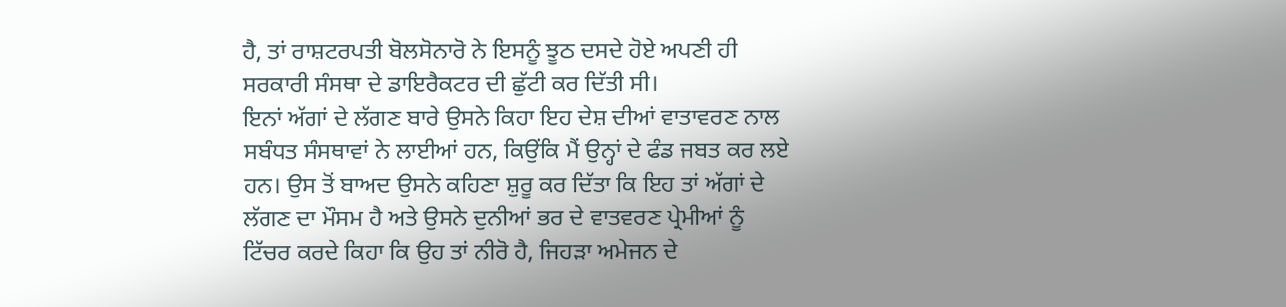ਹੈ, ਤਾਂ ਰਾਸ਼ਟਰਪਤੀ ਬੋਲਸੋਨਾਰੋ ਨੇ ਇਸਨੂੰ ਝੂਠ ਦਸਦੇ ਹੋਏ ਅਪਣੀ ਹੀ ਸਰਕਾਰੀ ਸੰਸਥਾ ਦੇ ਡਾਇਰੈਕਟਰ ਦੀ ਛੁੱਟੀ ਕਰ ਦਿੱਤੀ ਸੀ।
ਇਨਾਂ ਅੱਗਾਂ ਦੇ ਲੱਗਣ ਬਾਰੇ ਉਸਨੇ ਕਿਹਾ ਇਹ ਦੇਸ਼ ਦੀਆਂ ਵਾਤਾਵਰਣ ਨਾਲ ਸਬੰਧਤ ਸੰਸਥਾਵਾਂ ਨੇ ਲਾਈਆਂ ਹਨ, ਕਿਉਂਕਿ ਮੈਂ ਉਨ੍ਹਾਂ ਦੇ ਫੰਡ ਜਬਤ ਕਰ ਲਏ ਹਨ। ਉਸ ਤੋਂ ਬਾਅਦ ਉਸਨੇ ਕਹਿਣਾ ਸ਼ੁਰੂ ਕਰ ਦਿੱਤਾ ਕਿ ਇਹ ਤਾਂ ਅੱਗਾਂ ਦੇ ਲੱਗਣ ਦਾ ਮੌਸਮ ਹੈ ਅਤੇ ਉਸਨੇ ਦੁਨੀਆਂ ਭਰ ਦੇ ਵਾਤਵਰਣ ਪ੍ਰੇਮੀਆਂ ਨੂੰ ਟਿੱਚਰ ਕਰਦੇ ਕਿਹਾ ਕਿ ਉਹ ਤਾਂ ਨੀਰੋ ਹੈ, ਜਿਹੜਾ ਅਮੇਜਨ ਦੇ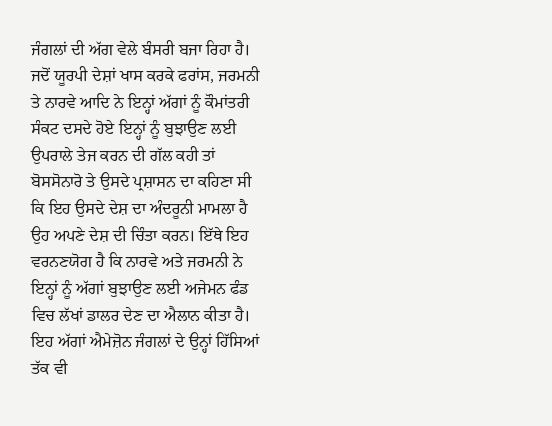ਜੰਗਲਾਂ ਦੀ ਅੱਗ ਵੇਲੇ ਬੰਸਰੀ ਬਜਾ ਰਿਹਾ ਹੈ। ਜਦੋਂ ਯੂਰਪੀ ਦੇਸ਼ਾਂ ਖਾਸ ਕਰਕੇ ਫਰਾਂਸ, ਜਰਮਨੀ ਤੇ ਨਾਰਵੇ ਆਦਿ ਨੇ ਇਨ੍ਹਾਂ ਅੱਗਾਂ ਨੂੰ ਕੌਮਾਂਤਰੀ ਸੰਕਟ ਦਸਦੇ ਹੋਏ ਇਨ੍ਹਾਂ ਨੂੰ ਬੁਝਾਉਣ ਲਈ ਉਪਰਾਲੇ ਤੇਜ ਕਰਨ ਦੀ ਗੱਲ ਕਹੀ ਤਾਂ ਬੋਸਸੋਨਾਰੋ ਤੇ ਉਸਦੇ ਪ੍ਰਸ਼ਾਸਨ ਦਾ ਕਹਿਣਾ ਸੀ ਕਿ ਇਹ ਉਸਦੇ ਦੇਸ਼ ਦਾ ਅੰਦਰੂਨੀ ਮਾਮਲਾ ਹੈ ਉਹ ਅਪਣੇ ਦੇਸ਼ ਦੀ ਚਿੰਤਾ ਕਰਨ। ਇੱਥੇ ਇਹ ਵਰਨਣਯੋਗ ਹੈ ਕਿ ਨਾਰਵੇ ਅਤੇ ਜਰਮਨੀ ਨੇ ਇਨ੍ਹਾਂ ਨੂੰ ਅੱਗਾਂ ਬੁਝਾਉਣ ਲਈ ਅਜੇਮਨ ਫੰਡ ਵਿਚ ਲੱਖਾਂ ਡਾਲਰ ਦੇਣ ਦਾ ਐਲਾਨ ਕੀਤਾ ਹੈ।
ਇਹ ਅੱਗਾਂ ਐਮੇਜ਼ੋਨ ਜੰਗਲਾਂ ਦੇ ਉਨ੍ਹਾਂ ਹਿੱਸਿਆਂ ਤੱਕ ਵੀ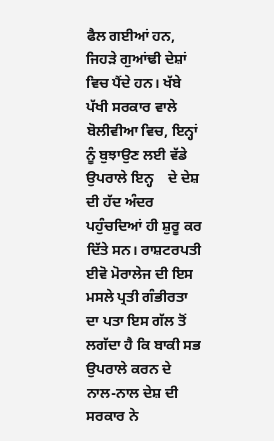ਫੈਲ ਗਈਆਂ ਹਨ, ਜਿਹੜੇ ਗੁਆਂਢੀ ਦੇਸ਼ਾਂ ਵਿਚ ਪੈਂਦੇ ਹਨ। ਖੱਬੇ ਪੱਖੀ ਸਰਕਾਰ ਵਾਲੇ ਬੋਲੀਵੀਆ ਵਿਚ, ਇਨ੍ਹਾਂ ਨੂੰ ਬੁਝਾਉਣ ਲਈ ਵੱਡੇ ਉਪਰਾਲੇ ਇਨ੍ਹ    ਦੇ ਦੇਸ਼ ਦੀ ਹੱਦ ਅੰਦਰ ਪਹੁੰਚਦਿਆਂ ਹੀ ਸ਼ੁਰੂ ਕਰ ਦਿੱਤੇ ਸਨ। ਰਾਸ਼ਟਰਪਤੀ ਈਵੋ ਮੋਰਾਲੇਜ ਦੀ ਇਸ ਮਸਲੇ ਪ੍ਰਤੀ ਗੰਭੀਰਤਾ ਦਾ ਪਤਾ ਇਸ ਗੱਲ ਤੋਂ ਲਗੱਦਾ ਹੈ ਕਿ ਬਾਕੀ ਸਭ ਉਪਰਾਲੇ ਕਰਨ ਦੇ ਨਾਲ-ਨਾਲ ਦੇਸ਼ ਦੀ ਸਰਕਾਰ ਨੇ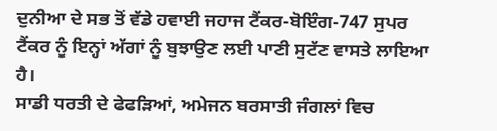ਦੁਨੀਆ ਦੇ ਸਭ ਤੋਂ ਵੱਡੇ ਹਵਾਈ ਜਹਾਜ ਟੈਂਕਰ-ਬੋਇੰਗ-747 ਸੁਪਰ ਟੈਂਕਰ ਨੂੰ ਇਨ੍ਹਾਂ ਅੱਗਾਂ ਨੂੰ ਬੁਝਾਉਣ ਲਈ ਪਾਣੀ ਸੁਟੱਣ ਵਾਸਤੇ ਲਾਇਆ ਹੈ।
ਸਾਡੀ ਧਰਤੀ ਦੇ ਫੇਫੜਿਆਂ, ਅਮੇਜਨ ਬਰਸਾਤੀ ਜੰਗਲਾਂ ਵਿਚ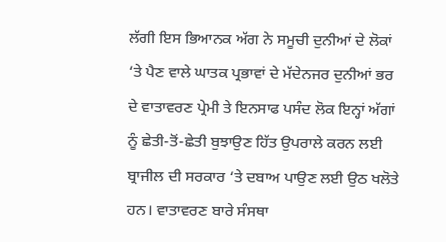ਲੱਗੀ ਇਸ ਭਿਆਨਕ ਅੱਗ ਨੇ ਸਮੂਚੀ ਦੁਨੀਆਂ ਦੇ ਲੋਕਾਂ ‘ਤੇ ਪੈਣ ਵਾਲੇ ਘਾਤਕ ਪ੍ਰਭਾਵਾਂ ਦੇ ਮੱਦੇਨਜਰ ਦੁਨੀਆਂ ਭਰ ਦੇ ਵਾਤਾਵਰਣ ਪ੍ਰੇਮੀ ਤੇ ਇਨਸਾਫ ਪਸੰਦ ਲੋਕ ਇਨ੍ਹਾਂ ਅੱਗਾਂ ਨੂੰ ਛੇਤੀ-ਤੋਂ-ਛੇਤੀ ਬੁਝਾਉਣ ਹਿੱਤ ਉਪਰਾਲੇ ਕਰਨ ਲਈ ਬ੍ਰਾਜੀਲ ਦੀ ਸਰਕਾਰ ‘ਤੇ ਦਬਾਅ ਪਾਉਣ ਲਈ ਉਠ ਖਲੋਤੇ ਹਨ। ਵਾਤਾਵਰਣ ਬਾਰੇ ਸੰਸਥਾ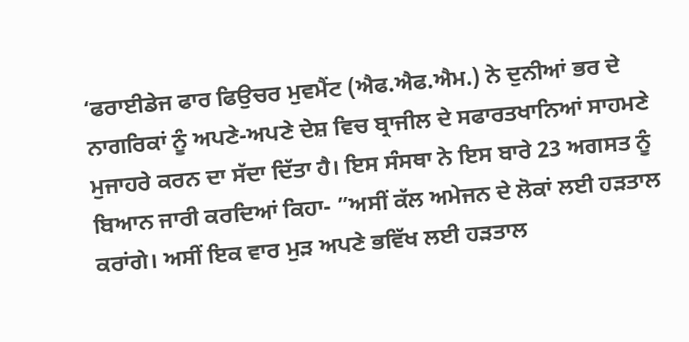‘ਫਰਾਈਡੇਜ ਫਾਰ ਫਿਉਚਰ ਮੁਵਮੈਂਟ (ਐਫ.ਐਫ.ਐਮ.) ਨੇ ਦੁਨੀਆਂ ਭਰ ਦੇ ਨਾਗਰਿਕਾਂ ਨੂੰ ਅਪਣੇ-ਅਪਣੇ ਦੇਸ਼ ਵਿਚ ਬ੍ਰਾਜੀਲ ਦੇ ਸਫਾਰਤਖਾਨਿਆਂ ਸਾਹਮਣੇ ਮੁਜਾਹਰੇ ਕਰਨ ਦਾ ਸੱਦਾ ਦਿੱਤਾ ਹੈ। ਇਸ ਸੰਸਥਾ ਨੇ ਇਸ ਬਾਰੇ 23 ਅਗਸਤ ਨੂੰ ਬਿਆਨ ਜਾਰੀ ਕਰਦਿਆਂ ਕਿਹਾ- ”ਅਸੀਂ ਕੱਲ ਅਮੇਜਨ ਦੇ ਲੋਕਾਂ ਲਈ ਹੜਤਾਲ ਕਰਾਂਗੇ। ਅਸੀਂ ਇਕ ਵਾਰ ਮੁੜ ਅਪਣੇ ਭਵਿੱਖ ਲਈ ਹੜਤਾਲ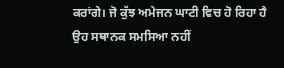ਕਰਾਂਗੇ। ਜੋ ਕੁੱਝ ਅਮੇਜਨ ਘਾਟੀ ਵਿਚ ਹੋ ਰਿਹਾ ਹੈ ਉਹ ਸਥਾਨਕ ਸਮਸਿਆ ਨਹੀਂ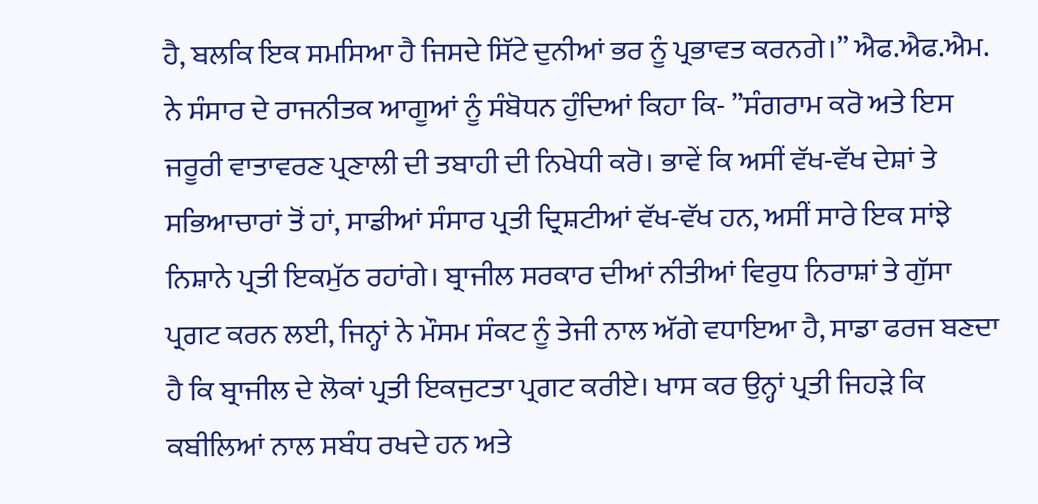ਹੈ, ਬਲਕਿ ਇਕ ਸਮਸਿਆ ਹੈ ਜਿਸਦੇ ਸਿੱਟੇ ਦੁਨੀਆਂ ਭਰ ਨੂੰ ਪ੍ਰਭਾਵਤ ਕਰਨਗੇ।” ਐਫ.ਐਫ.ਐਮ. ਨੇ ਸੰਸਾਰ ਦੇ ਰਾਜਨੀਤਕ ਆਗੂਆਂ ਨੂੰ ਸੰਬੋਧਨ ਹੁੰਦਿਆਂ ਕਿਹਾ ਕਿ- ”ਸੰਗਰਾਮ ਕਰੋ ਅਤੇ ਇਸ ਜਰੂਰੀ ਵਾਤਾਵਰਣ ਪ੍ਰਣਾਲੀ ਦੀ ਤਬਾਹੀ ਦੀ ਨਿਖੇਧੀ ਕਰੋ। ਭਾਵੇਂ ਕਿ ਅਸੀਂ ਵੱਖ-ਵੱਖ ਦੇਸ਼ਾਂ ਤੇ ਸਭਿਆਚਾਰਾਂ ਤੋਂ ਹਾਂ, ਸਾਡੀਆਂ ਸੰਸਾਰ ਪ੍ਰਤੀ ਦ੍ਰਿਸ਼ਟੀਆਂ ਵੱਖ-ਵੱਖ ਹਨ, ਅਸੀਂ ਸਾਰੇ ਇਕ ਸਾਂਝੇ ਨਿਸ਼ਾਨੇ ਪ੍ਰਤੀ ਇਕਮੁੱਠ ਰਹਾਂਗੇ। ਬ੍ਰਾਜੀਲ ਸਰਕਾਰ ਦੀਆਂ ਨੀਤੀਆਂ ਵਿਰੁਧ ਨਿਰਾਸ਼ਾਂ ਤੇ ਗੁੱਸਾ ਪ੍ਰਗਟ ਕਰਨ ਲਈ, ਜਿਨ੍ਹਾਂ ਨੇ ਮੌਸਮ ਸੰਕਟ ਨੂੰ ਤੇਜੀ ਨਾਲ ਅੱਗੇ ਵਧਾਇਆ ਹੈ, ਸਾਡਾ ਫਰਜ ਬਣਦਾ ਹੈ ਕਿ ਬ੍ਰਾਜੀਲ ਦੇ ਲੋਕਾਂ ਪ੍ਰਤੀ ਇਕਜੁਟਤਾ ਪ੍ਰਗਟ ਕਰੀਏ। ਖਾਸ ਕਰ ਉਨ੍ਹਾਂ ਪ੍ਰਤੀ ਜਿਹੜੇ ਕਿ ਕਬੀਲਿਆਂ ਨਾਲ ਸਬੰਧ ਰਖਦੇ ਹਨ ਅਤੇ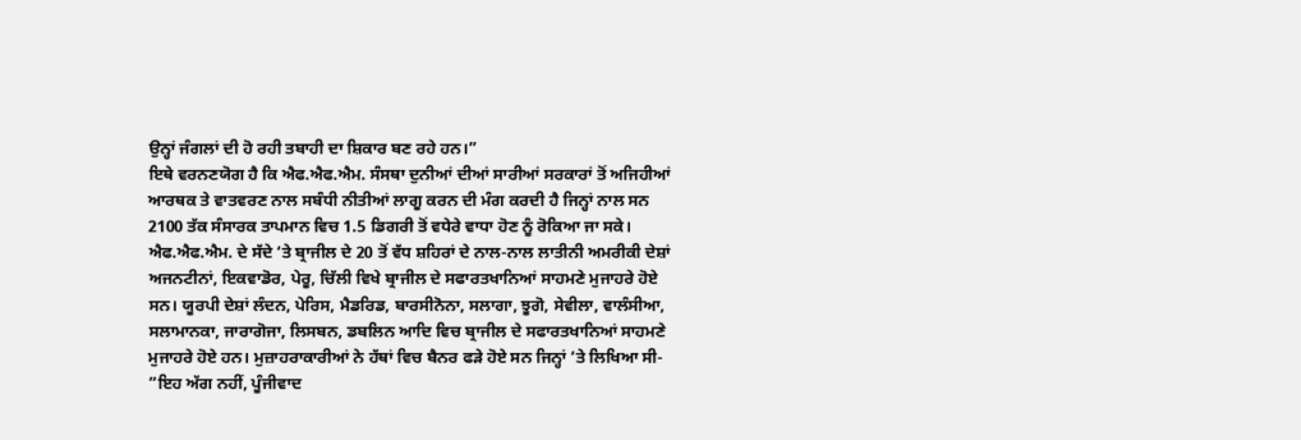ਉਨ੍ਹਾਂ ਜੰਗਲਾਂ ਦੀ ਹੋ ਰਹੀ ਤਬਾਹੀ ਦਾ ਸ਼ਿਕਾਰ ਬਣ ਰਹੇ ਹਨ।”
ਇਥੇ ਵਰਨਣਯੋਗ ਹੈ ਕਿ ਐਫ.ਐਫ.ਐਮ. ਸੰਸਥਾ ਦੁਨੀਆਂ ਦੀਆਂ ਸਾਰੀਆਂ ਸਰਕਾਰਾਂ ਤੋਂ ਅਜਿਹੀਆਂ ਆਰਥਕ ਤੇ ਵਾਤਵਰਣ ਨਾਲ ਸਬੰਧੀ ਨੀਤੀਆਂ ਲਾਗੂ ਕਰਨ ਦੀ ਮੰਗ ਕਰਦੀ ਹੈ ਜਿਨ੍ਹਾਂ ਨਾਲ ਸਨ 2100 ਤੱਕ ਸੰਸਾਰਕ ਤਾਪਮਾਨ ਵਿਚ 1.5 ਡਿਗਰੀ ਤੋਂ ਵਧੇਰੇ ਵਾਧਾ ਹੋਣ ਨੂੰ ਰੋਕਿਆ ਜਾ ਸਕੇ।
ਐਫ.ਐਫ.ਐਮ. ਦੇ ਸੱਦੇ ‘ਤੇ ਬ੍ਰਾਜੀਲ ਦੇ 20 ਤੋਂ ਵੱਧ ਸ਼ਹਿਰਾਂ ਦੇ ਨਾਲ-ਨਾਲ ਲਾਤੀਨੀ ਅਮਰੀਕੀ ਦੇਸ਼ਾਂ ਅਜਨਟੀਨਾਂ, ਇਕਵਾਡੋਰ, ਪੇਰੂ, ਚਿੱਲੀ ਵਿਖੇ ਬ੍ਰਾਜੀਲ ਦੇ ਸਫਾਰਤਖਾਨਿਆਂ ਸਾਹਮਣੇ ਮੁਜਾਹਰੇ ਹੋਏ ਸਨ। ਯੂਰਪੀ ਦੇਸ਼ਾਂ ਲੰਦਨ, ਪੇਰਿਸ, ਮੈਡਰਿਡ, ਬਾਰਸੀਨੋਨਾ, ਸਲਾਗਾ, ਝੂਗੋ, ਸੇਵੀਲਾ, ਵਾਲੰਸੀਆ, ਸਲਾਮਾਨਕਾ, ਜਾਰਾਗੋਜਾ, ਲਿਸਬਨ, ਡਬਲਿਨ ਆਦਿ ਵਿਚ ਬ੍ਰਾਜੀਲ ਦੇ ਸਫਾਰਤਖਾਨਿਆਂ ਸਾਹਮਣੇ ਮੁਜਾਹਰੇ ਹੋਏ ਹਨ। ਮੁਜ਼ਾਹਰਾਕਾਰੀਆਂ ਨੇ ਹੱਥਾਂ ਵਿਚ ਬੈਨਰ ਫੜੇ ਹੋਏ ਸਨ ਜਿਨ੍ਹਾਂ ‘ਤੇ ਲਿਖਿਆ ਸੀ- ”ਇਹ ਅੱਗ ਨਹੀਂ, ਪੂੰਜੀਵਾਦ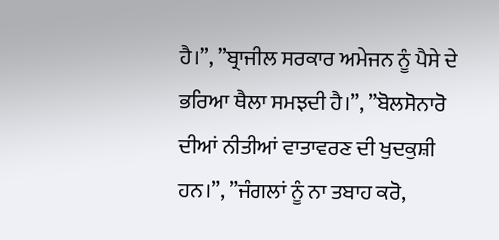ਹੈ।”, ”ਬ੍ਰਾਜੀਲ ਸਰਕਾਰ ਅਮੇਜਨ ਨੂੰ ਪੈਸੇ ਦੇ ਭਰਿਆ ਥੈਲਾ ਸਮਝਦੀ ਹੈ।”, ”ਬੋਲਸੋਨਾਰੋ ਦੀਆਂ ਨੀਤੀਆਂ ਵਾਤਾਵਰਣ ਦੀ ਖੁਦਕੁਸ਼ੀ ਹਨ।”, ”ਜੰਗਲਾਂ ਨੂੰ ਨਾ ਤਬਾਹ ਕਰੋ,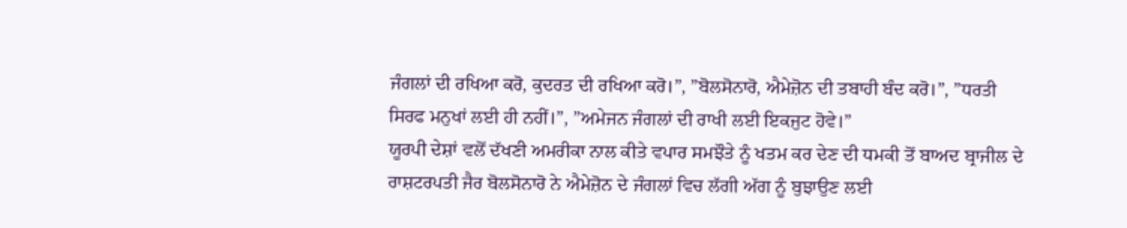ਜੰਗਲਾਂ ਦੀ ਰਖਿਆ ਕਰੋ, ਕੁਦਰਤ ਦੀ ਰਖਿਆ ਕਰੋ।”, ”ਬੋਲਸੋਨਾਰੋ, ਐਮੇਜ਼ੋਨ ਦੀ ਤਬਾਹੀ ਬੰਦ ਕਰੋ।”, ”ਧਰਤੀ ਸਿਰਫ ਮਨੁਖਾਂ ਲਈ ਹੀ ਨਹੀਂ।”, ”ਅਮੇਜਨ ਜੰਗਲਾਂ ਦੀ ਰਾਖੀ ਲਈ ਇਕਜੁਟ ਹੋਵੇ।”
ਯੂਰਪੀ ਦੇਸ਼ਾਂ ਵਲੋਂ ਦੱਖਣੀ ਅਮਰੀਕਾ ਨਾਲ ਕੀਤੇ ਵਪਾਰ ਸਮਝੌਤੇ ਨੂੰ ਖਤਮ ਕਰ ਦੇਣ ਦੀ ਧਮਕੀ ਤੋਂ ਬਾਅਦ ਬ੍ਰਾਜੀਲ ਦੇ ਰਾਸ਼ਟਰਪਤੀ ਜੈਰ ਬੋਲਸੋਨਾਰੋ ਨੇ ਐਮੇਜ਼ੋਨ ਦੇ ਜੰਗਲਾਂ ਵਿਚ ਲੱਗੀ ਅੱਗ ਨੂੰ ਬੁਝਾਉਣ ਲਈ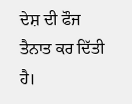ਦੇਸ਼ ਦੀ ਫੌਜ ਤੈਨਾਤ ਕਰ ਦਿੱਤੀ ਹੈ।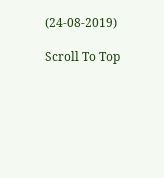(24-08-2019)

Scroll To Top